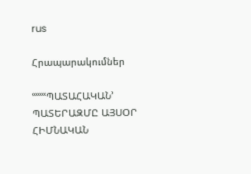rus

Հրապարակումներ

ՙՙՙՙՙՙՙՊԱՏԱՀԱԿԱՆ՚ ՊԱՏԵՐԱԶՄԸ ԱՅՍՕՐ ՀԻՄՆԱԿԱՆ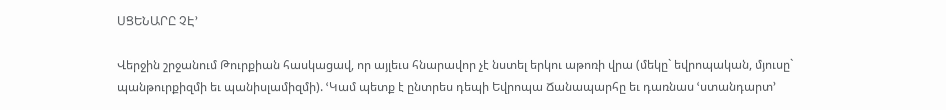ՍՑԵՆԱՐԸ ՉԷ՚

Վերջին շրջանում Թուրքիան հասկացավ, որ այլեւս հնարավոր չէ նստել երկու աթոռի վրա (մեկը` եվրոպական, մյուսը` պանթուրքիզմի եւ պանիսլամիզմի). ՙԿամ պետք է ընտրես դեպի Եվրոպա Ճանապարհը եւ դառնաս ՙստանդարտ՚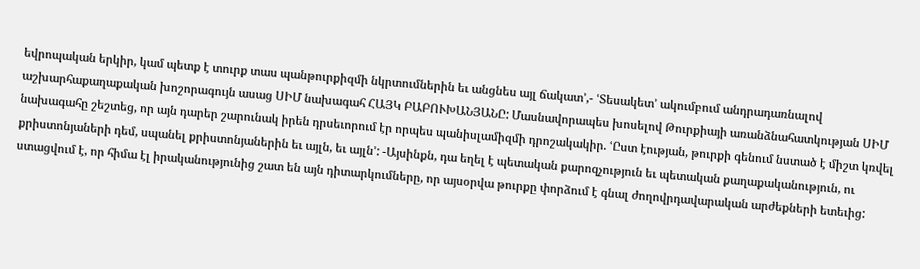եվրոպական երկիր, կամ պետք է տուրք տաս պանթուրքիզմի նկրտումներին եւ անցնես այլ ճակատ՚,- ՙՏեսակետ՚ ակումբում անդրադառնալով աշխարհաքաղաքական խոշորագույն ասաց ՍԻՄ նախագահ ՀԱՅԿ ԲԱԲՈՒԽԱՆՅԱՆԸ: Մասնավորապես խոսելով Թուրքիայի առանձնահատկության ՍԻՄ նախագահը շեշտեց, որ այն դարեր շարունակ իրեն դրսեւորում էր որպես պանիսլամիզմի դրոշակակիր. ՙԸստ էության, թուրքի գենում նստած է միշտ կռվել քրիստոնյաների դեմ, սպանել քրիստոնյաներին եւ այլն, եւ այլն՚: -Այսինքն, դա եղել է պետական քարոզչություն եւ պետական քաղաքականություն, ու ստացվում է, որ հիմա էլ իրականությունից շատ են այն դիտարկումները, որ այսօրվա թուրքը փորձում է գնալ ժողովրդավարական արժեքների ետեւից: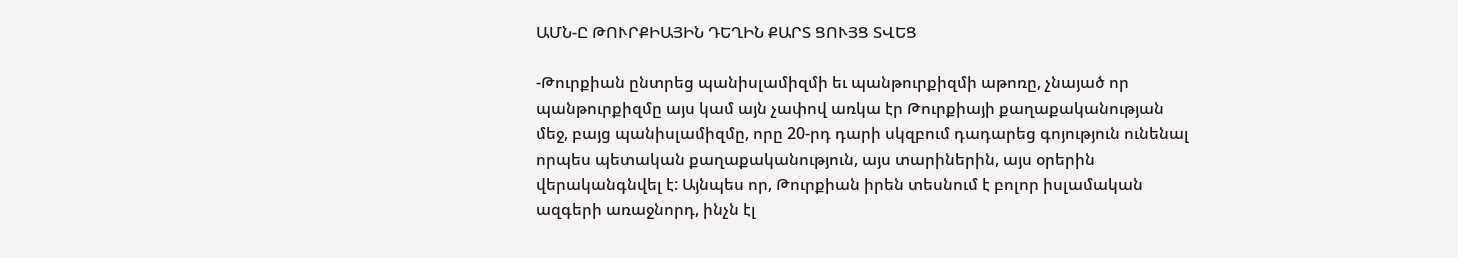ԱՄՆ-Ը ԹՈՒՐՔԻԱՅԻՆ ԴԵՂԻՆ ՔԱՐՏ ՑՈՒՅՑ ՏՎԵՑ

-Թուրքիան ընտրեց պանիսլամիզմի եւ պանթուրքիզմի աթոռը, չնայած որ պանթուրքիզմը այս կամ այն չափով առկա էր Թուրքիայի քաղաքականության մեջ, բայց պանիսլամիզմը, որը 20-րդ դարի սկզբում դադարեց գոյություն ունենալ որպես պետական քաղաքականություն, այս տարիներին, այս օրերին վերականգնվել է: Այնպես որ, Թուրքիան իրեն տեսնում է բոլոր իսլամական ազգերի առաջնորդ, ինչն էլ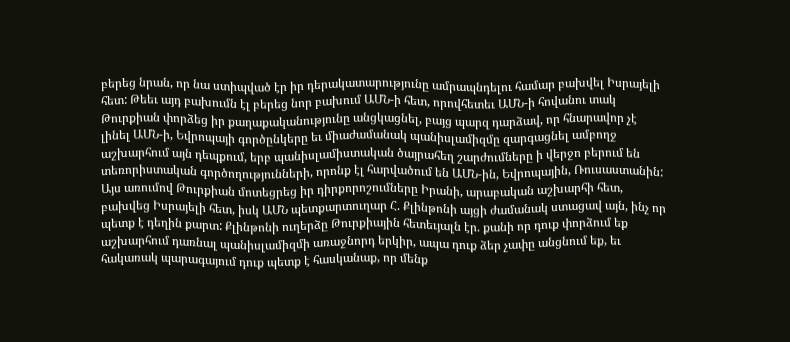բերեց նրան, որ նա ստիպված էր իր դերակատարությունը ամրապնդելու համար բախվել Իսրայելի հետ: Թեեւ այդ բախումն էլ բերեց նոր բախում ԱՄՆ-ի հետ, որովհետեւ ԱՄՆ-ի հովանու տակ Թուրքիան փորձեց իր քաղաքականությունը անցկացնել, բայց պարզ դարձավ, որ հնարավոր չէ լինել ԱՄՆ-ի, Եվրոպայի գործընկերը եւ միաժամանակ պանիսլամիզմը զարգացնել ամբողջ աշխարհում այն դեպքում, երբ պանիսլամիստական ծայրահեղ շարժումները ի վերջո բերում են տեռորիստական գործողությունների, որոնք էլ հարվածում են ԱՄՆ-ին, Եվրոպային, Ռուսաստանին: Այս առումով Թուրքիան մոտեցրեց իր դիրքորոշումները Իրանի, արաբական աշխարհի հետ, բախվեց Իսրայելի հետ, իսկ ԱՄՆ պետքարտուղար Հ. Քլինթոնի այցի ժամանակ ստացավ այն, ինչ որ պետք է դեղին քարտ: Քլինթոնի ուղերձը Թուրքիային հետեւյալն էր. քանի որ դուք փորձում եք աշխարհում դառնալ պանիսլամիզմի առաջնորդ երկիր, ապա դուք ձեր չափը անցնում եք, եւ հակառակ պարագայում դուք պետք է հասկանաք, որ մենք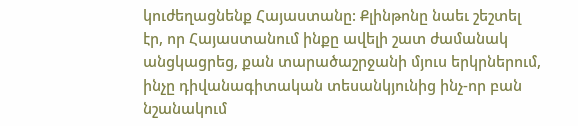կուժեղացնենք Հայաստանը: Քլինթոնը նաեւ շեշտել էր, որ Հայաստանում ինքը ավելի շատ ժամանակ անցկացրեց, քան տարածաշրջանի մյուս երկրներում, ինչը դիվանագիտական տեսանկյունից ինչ-որ բան նշանակում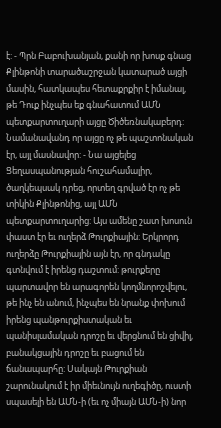է: - Պրն Բաբուխանյան, քանի որ խոսք գնաց Քլինթոնի տարածաշրջան կատարած այցի մասին, հատկապես հետաքրքիր է իմանալ, թե Դուք ինչպես եք գնահատում ԱՄՆ պետքարտուղարի այցը Ծիծեռնակաբերդ: Նամանավանդ որ այցը ոչ թե պաշտոնական էր, այլ մասնավոր: - Նա այցելեց Ցեղասպանության հուշահամալիր, ծաղկեպսակ դրեց, որտեղ գրված էր ոչ թե տիկին Քլինթոնից, այլ ԱՄՆ պետքարտուղարից: Այս ամենը շատ խոսուն փաստ էր եւ ուղերձ Թուրքիային: Երկրորդ ուղերձը Թուրքիային այն էր, որ գնդակը գտնվում է իրենց դաշտում: թուրքերը պարտավոր են արագորեն կողմնորոշվելու, թե ինչ են անում, ինչպես են նրանք փոխում իրենց պանթուրքիստական եւ պանիսլամական դրոշը եւ վերցնում են ցիվիլ, բանակցային դրոշը եւ բացում են ճանապարհը: Սակայն Թուրքիան շարունակում է իր միեւնույն ուղեգիծը, ուստի սպասելի են ԱՄՆ-ի (եւ ոչ միայն ԱՄՆ-ի) նոր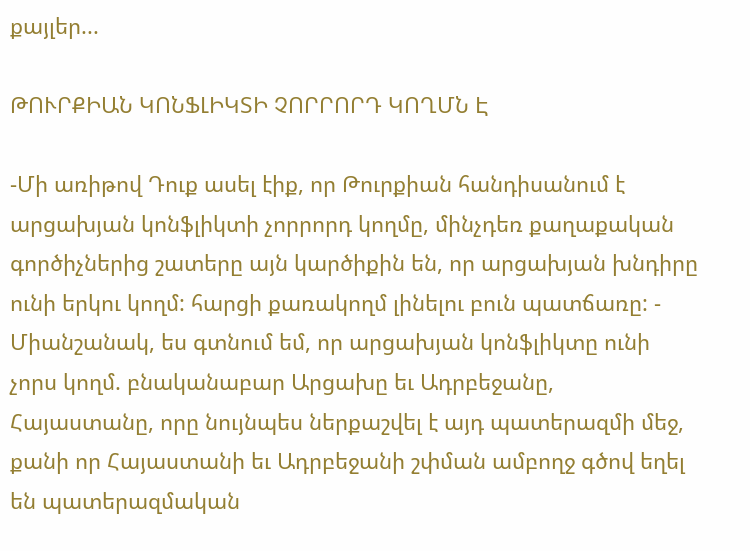քայլեր...

ԹՈՒՐՔԻԱՆ ԿՈՆՖԼԻԿՏԻ ՉՈՐՐՈՐԴ ԿՈՂՄՆ Է

-Մի առիթով Դուք ասել էիք, որ Թուրքիան հանդիսանում է արցախյան կոնֆլիկտի չորրորդ կողմը, մինչդեռ քաղաքական գործիչներից շատերը այն կարծիքին են, որ արցախյան խնդիրը ունի երկու կողմ: հարցի քառակողմ լինելու բուն պատճառը: - Միանշանակ, ես գտնում եմ, որ արցախյան կոնֆլիկտը ունի չորս կողմ. բնականաբար Արցախը եւ Ադրբեջանը, Հայաստանը, որը նույնպես ներքաշվել է այդ պատերազմի մեջ, քանի որ Հայաստանի եւ Ադրբեջանի շփման ամբողջ գծով եղել են պատերազմական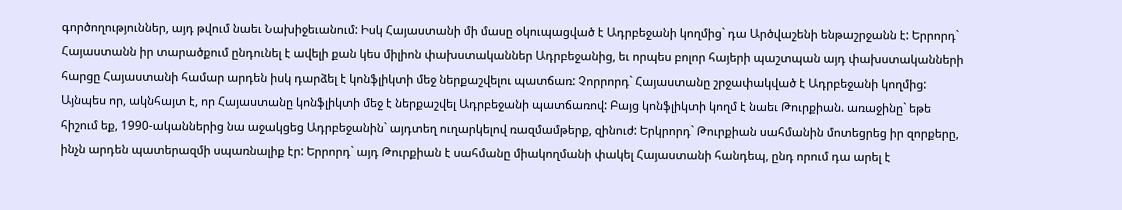գործողություններ, այդ թվում նաեւ Նախիջեւանում: Իսկ Հայաստանի մի մասը օկուպացված է Ադրբեջանի կողմից` դա Արծվաշենի ենթաշրջանն է: Երրորդ` Հայաստանն իր տարածքում ընդունել է ավելի քան կես միլիոն փախստականներ Ադրբեջանից, եւ որպես բոլոր հայերի պաշտպան այդ փախստականների հարցը Հայաստանի համար արդեն իսկ դարձել է կոնֆլիկտի մեջ ներքաշվելու պատճառ: Չորրորդ` Հայաստանը շրջափակված է Ադրբեջանի կողմից: Այնպես որ, ակնհայտ է, որ Հայաստանը կոնֆլիկտի մեջ է ներքաշվել Ադրբեջանի պատճառով: Բայց կոնֆլիկտի կողմ է նաեւ Թուրքիան. առաջինը` եթե հիշում եք, 1990-ականներից նա աջակցեց Ադրբեջանին` այդտեղ ուղարկելով ռազմամթերք, զինուժ: Երկրորդ` Թուրքիան սահմանին մոտեցրեց իր զորքերը, ինչն արդեն պատերազմի սպառնալիք էր: Երրորդ` այդ Թուրքիան է սահմանը միակողմանի փակել Հայաստանի հանդեպ, ընդ որում դա արել է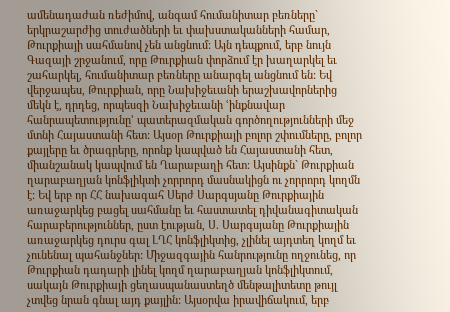ամենադաժան ռեժիմով, անգամ հումանիտար բեռները` երկրաշարժից տուժածների եւ փախստականների համար, Թուրքիայի սահմանով չեն անցնում: Այն դեպքում, երբ նույն Գազայի շրջանում, որը Թուրքիան փորձում էր խաղարկել եւ շահարկել, հումանիտար բեռները անարգել անցնում են: Եվ վերջապես, Թուրքիան, որը Նախիջեւանի երաշխավորներից մեկն է, դրդեց, որպեսզի Նախիջեւանի ՙինքնավար հանրապետությունը՚ պատերազմական գործողությունների մեջ մտնի Հայաստանի հետ: Այսօր Թուրքիայի բոլոր շփումները, բոլոր քայլերը եւ ծրագրերը, որոնք կապված են Հայաստանի հետ, միանշանակ կապվում են Ղարաբաղի հետ: Այսինքն` Թուրքիան ղարաբաղյան կոնֆլիկտի չորրորդ մասնակիցն ու չորրորդ կողմն է: Եվ երբ որ ՀՀ նախագահ Սերժ Սարգսյանը Թուրքիային առաջարկեց բացել սահմանը եւ հաստատել դիվանագիտական հարաբերություններ, ըստ էության, Ս. Սարգսյանը Թուրքիային առաջարկեց դուրս գալ ԼՂՀ կոնֆլիկտից, չլինել այդտեղ կողմ եւ չունենալ պահանջներ: Միջազգային հանրությունը ողջունեց, որ Թուրքիան դադարի լինել կողմ ղարաբաղյան կոնֆլիկտում, սակայն Թուրքիայի ցեղասպանաստեղծ մենթալիտետը թույլ չտվեց նրան գնալ այդ քայլին: Այսօրվա իրավիճակում, երբ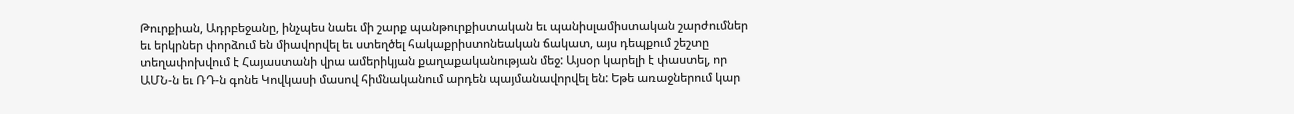Թուրքիան, Ադրբեջանը, ինչպես նաեւ մի շարք պանթուրքիստական եւ պանիսլամիստական շարժումներ եւ երկրներ փորձում են միավորվել եւ ստեղծել հակաքրիստոնեական ճակատ, այս դեպքում շեշտը տեղափոխվում է Հայաստանի վրա ամերիկյան քաղաքականության մեջ: Այսօր կարելի է փաստել, որ ԱՄՆ-ն եւ ՌԴ-ն գոնե Կովկասի մասով հիմնականում արդեն պայմանավորվել են: Եթե առաջներում կար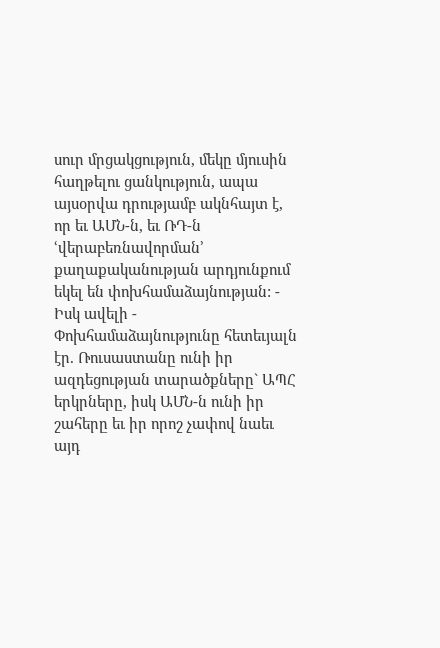սուր մրցակցություն, մեկը մյուսին հաղթելու ցանկություն, ապա այսօրվա դրությամբ ակնհայտ է, որ եւ ԱՄՆ-ն, եւ ՌԴ-ն ՙվերաբեռնավորման՚ քաղաքականության արդյունքում եկել են փոխհամաձայնության: - Իսկ ավելի - Փոխհամաձայնությունը հետեւյալն էր. Ռուսաստանը ունի իր ազդեցության տարածքները` ԱՊՀ երկրները, իսկ ԱՄՆ-ն ունի իր շահերը եւ իր որոշ չափով նաեւ այդ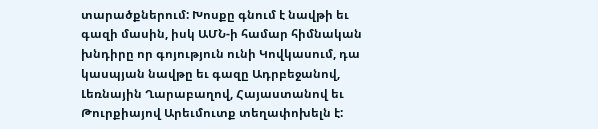տարածքներում: Խոսքը գնում է նավթի եւ գազի մասին, իսկ ԱՄՆ-ի համար հիմնական խնդիրը որ գոյություն ունի Կովկասում, դա կասպյան նավթը եւ գազը Ադրբեջանով, Լեռնային Ղարաբաղով, Հայաստանով եւ Թուրքիայով Արեւմուտք տեղափոխելն է: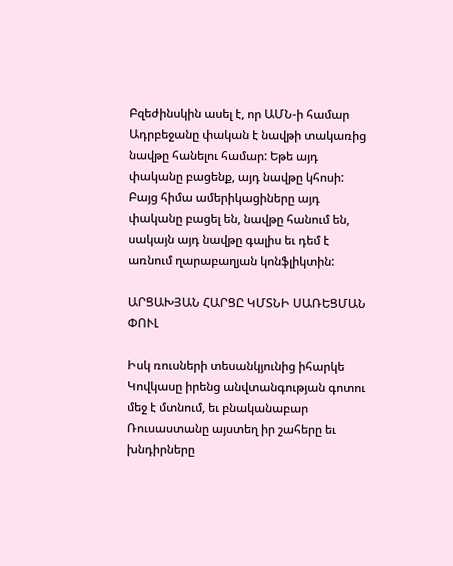Բզեժինսկին ասել է, որ ԱՄՆ-ի համար Ադրբեջանը փական է նավթի տակառից նավթը հանելու համար: Եթե այդ փականը բացենք, այդ նավթը կհոսի: Բայց հիմա ամերիկացիները այդ փականը բացել են, նավթը հանում են, սակայն այդ նավթը գալիս եւ դեմ է առնում ղարաբաղյան կոնֆլիկտին:

ԱՐՑԱԽՅԱՆ ՀԱՐՑԸ ԿՄՏՆԻ ՍԱՌԵՑՄԱՆ ՓՈՒԼ

Իսկ ռուսների տեսանկյունից իհարկե Կովկասը իրենց անվտանգության գոտու մեջ է մտնում, եւ բնականաբար Ռուսաստանը այստեղ իր շահերը եւ խնդիրները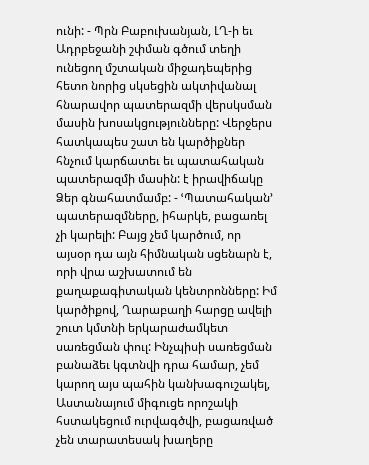ունի: - Պրն Բաբուխանյան, ԼՂ-ի եւ Ադրբեջանի շփման գծում տեղի ունեցող մշտական միջադեպերից հետո նորից սկսեցին ակտիվանալ հնարավոր պատերազմի վերսկսման մասին խոսակցությունները: Վերջերս հատկապես շատ են կարծիքներ հնչում կարճատեւ եւ պատահական պատերազմի մասին: է իրավիճակը Ձեր գնահատմամբ: - ՙՊատահական՚ պատերազմները, իհարկե, բացառել չի կարելի: Բայց չեմ կարծում, որ այսօր դա այն հիմնական սցենարն է, որի վրա աշխատում են քաղաքագիտական կենտրոնները: Իմ կարծիքով, Ղարաբաղի հարցը ավելի շուտ կմտնի երկարաժամկետ սառեցման փուլ: Ինչպիսի սառեցման բանաձեւ կգտնվի դրա համար, չեմ կարող այս պահին կանխագուշակել, Աստանայում միգուցե որոշակի հստակեցում ուրվագծվի, բացառված չեն տարատեսակ խաղերը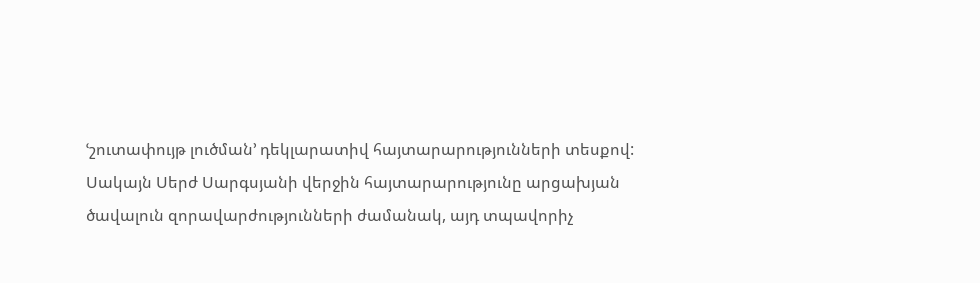ՙշուտափույթ լուծման՚ դեկլարատիվ հայտարարությունների տեսքով: Սակայն Սերժ Սարգսյանի վերջին հայտարարությունը արցախյան ծավալուն զորավարժությունների ժամանակ, այդ տպավորիչ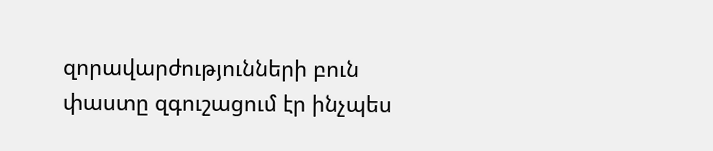զորավարժությունների բուն փաստը զգուշացում էր ինչպես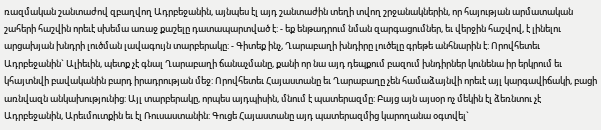ռազմական շանտաժով զբաղվող Ադրբեջանին, այնպես էլ այդ շանտաժին տեղի տվող շրջանակներին, որ հայության արմատական շահերի հաշվին որեւէ սխեմա առաջ քաշելը դատապարտված է: - եք ենթադրում նման զարգացումներ, եւ վերջին հաշվով, է լինելու արցախյան խնդրի լուծման լավագույն տարբերակը: - Գիտեք ինչ, Ղարաբաղի խնդիրը լուծելը գրեթե անհնարին է: Որովհետեւ Ադրբեջանին` Ալիեւին, պետք չէ գնալ Ղարաբաղի ճանաչմանը, քանի որ նա այդ դեպքում բազում խնդիրներ կունենա իր երկրում եւ կհայտնվի բավականին բարդ իրադրության մեջ: Որովհետեւ Հայաստանը եւ Ղարաբաղը չեն համաձայնվի որեւէ այլ կարգավիճակի, բացի առնվազն անկախությունից: Այլ տարբերակը, որպես այդպիսին, մնում է պատերազմը: Բայց այն այսօր ոչ մեկին էլ ձեռնտու չէ Ադրբեջանին, Արեւմուտքին եւ էլ Ռուսաստանին: Գուցե Հայաստանը այդ պատերազմից կարողանա օգտվել`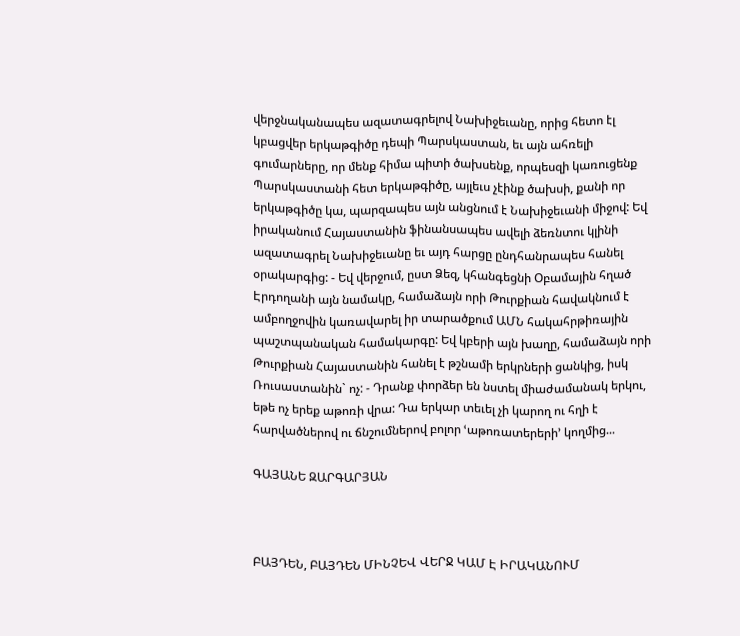վերջնականապես ազատագրելով Նախիջեւանը, որից հետո էլ կբացվեր երկաթգիծը դեպի Պարսկաստան, եւ այն ահռելի գումարները, որ մենք հիմա պիտի ծախսենք, որպեսզի կառուցենք Պարսկաստանի հետ երկաթգիծը, այլեւս չէինք ծախսի, քանի որ երկաթգիծը կա, պարզապես այն անցնում է Նախիջեւանի միջով: Եվ իրականում Հայաստանին ֆինանսապես ավելի ձեռնտու կլինի ազատագրել Նախիջեւանը եւ այդ հարցը ընդհանրապես հանել օրակարգից: - Եվ վերջում, ըստ Ձեզ, կհանգեցնի Օբամային հղած Էրդողանի այն նամակը, համաձայն որի Թուրքիան հավակնում է ամբողջովին կառավարել իր տարածքում ԱՄՆ հակահրթիռային պաշտպանական համակարգը: Եվ կբերի այն խաղը, համաձայն որի Թուրքիան Հայաստանին հանել է թշնամի երկրների ցանկից, իսկ Ռուսաստանին` ոչ: - Դրանք փորձեր են նստել միաժամանակ երկու, եթե ոչ երեք աթոռի վրա: Դա երկար տեւել չի կարող ու հղի է հարվածներով ու ճնշումներով բոլոր ՙաթոռատերերի՚ կողմից...

ԳԱՅԱՆԵ ԶԱՐԳԱՐՅԱՆ



ԲԱՅԴԵՆ, ԲԱՅԴԵՆ ՄԻՆՉԵՎ ՎԵՐՋ ԿԱՄ Է ԻՐԱԿԱՆՈՒՄ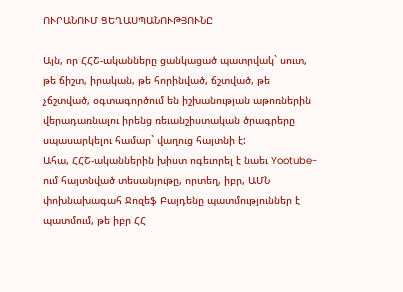ՈՒՐԱՆՈՒՄ ՑԵՂԱՍՊԱՆՈՒԹՅՈՒՆԸ

Այն, որ ՀՀՇ-ականները ցանկացած պատրվակ` սուտ, թե ճիշտ, իրական, թե հորինված, ճշտված, թե չճշտված, օգտագործում են իշխանության աթոռներին վերադառնալու իրենց ռեւանշիստական ծրագրերը սպասարկելու համար` վաղուց հայտնի է:
Ահա, ՀՀՇ-ականներին խիստ ոգեւորել է նաեւ Yootube-ում հայտնված տեսանյութը, որտեղ, իբր, ԱՄՆ փոխնախագահ Ջոզեֆ Բայդենը պատմություններ է պատմում, թե իբր ՀՀ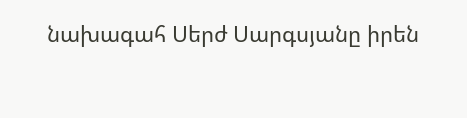նախագահ Սերժ Սարգսյանը իրեն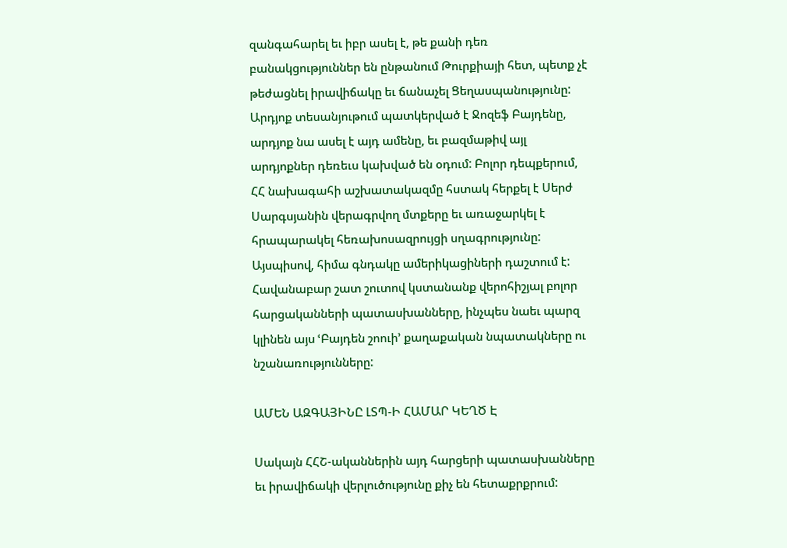զանգահարել եւ իբր ասել է, թե քանի դեռ բանակցություններ են ընթանում Թուրքիայի հետ, պետք չէ թեժացնել իրավիճակը եւ ճանաչել Ցեղասպանությունը: Արդյոք տեսանյութում պատկերված է Ջոզեֆ Բայդենը, արդյոք նա ասել է այդ ամենը, եւ բազմաթիվ այլ արդյոքներ դեռեւս կախված են օդում: Բոլոր դեպքերում, ՀՀ նախագահի աշխատակազմը հստակ հերքել է Սերժ Սարգսյանին վերագրվող մտքերը եւ առաջարկել է հրապարակել հեռախոսազրույցի սղագրությունը: Այսպիսով, հիմա գնդակը ամերիկացիների դաշտում է: Հավանաբար շատ շուտով կստանանք վերոհիշյալ բոլոր հարցականների պատասխանները, ինչպես նաեւ պարզ կլինեն այս ՙԲայդեն շոուի՚ քաղաքական նպատակները ու նշանառությունները:

ԱՄԵՆ ԱԶԳԱՅԻՆԸ ԼՏՊ-Ի ՀԱՄԱՐ ԿԵՂԾ Է

Սակայն ՀՀՇ-ականներին այդ հարցերի պատասխանները եւ իրավիճակի վերլուծությունը քիչ են հետաքրքրում: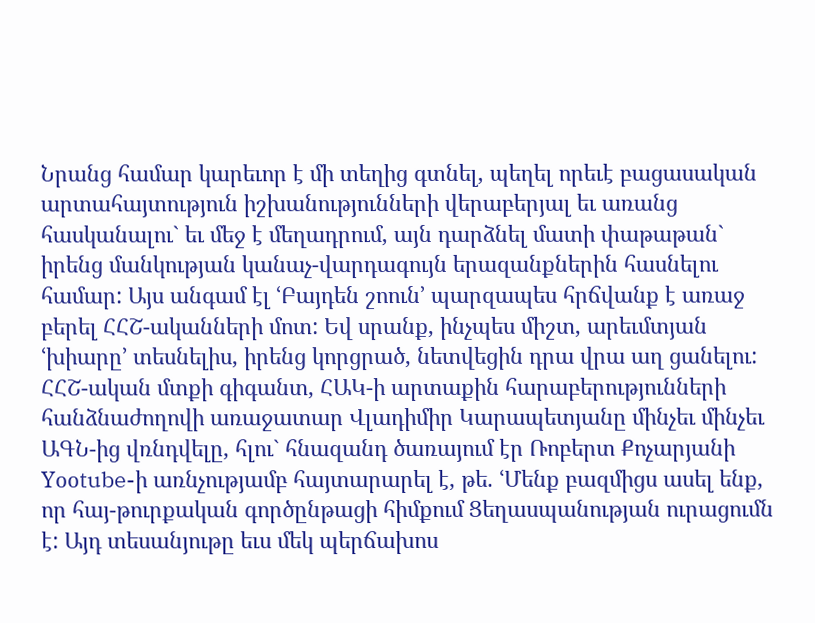Նրանց համար կարեւոր է մի տեղից գտնել, պեղել որեւէ բացասական արտահայտություն իշխանությունների վերաբերյալ եւ առանց հասկանալու` եւ մեջ է մեղադրում, այն դարձնել մատի փաթաթան` իրենց մանկության կանաչ-վարդագույն երազանքներին հասնելու համար: Այս անգամ էլ ՙԲայդեն շոուն՚ պարզապես հրճվանք է առաջ բերել ՀՀՇ-ականների մոտ: Եվ սրանք, ինչպես միշտ, արեւմտյան ՙխիարը՚ տեսնելիս, իրենց կորցրած, նետվեցին դրա վրա աղ ցանելու: ՀՀՇ-ական մտքի գիգանտ, ՀԱԿ-ի արտաքին հարաբերությունների հանձնաժողովի առաջատար Վլադիմիր Կարապետյանը մինչեւ մինչեւ ԱԳՆ-ից վռնդվելը, հլու` հնազանդ ծառայում էր Ռոբերտ Քոչարյանի Yօօtube-ի առնչությամբ հայտարարել է, թե. ՙՄենք բազմիցս ասել ենք, որ հայ-թուրքական գործընթացի հիմքում Ցեղասպանության ուրացումն է: Այդ տեսանյութը եւս մեկ պերճախոս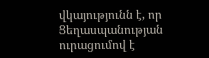վկայությունն է, որ Ցեղասպանության ուրացումով է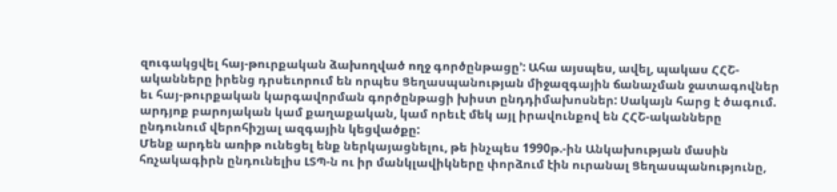զուգակցվել հայ-թուրքական ձախողված ողջ գործընթացը՚: Ահա այսպես, ավել, պակաս ՀՀՇ-ականները իրենց դրսեւորում են որպես Ցեղասպանության միջազգային ճանաչման ջատագովներ եւ հայ-թուրքական կարգավորման գործընթացի խիստ ընդդիմախոսներ: Սակայն հարց է ծագում. արդյոք բարոյական կամ քաղաքական, կամ որեւէ մեկ այլ իրավունքով են ՀՀՇ-ականները ընդունում վերոհիշյալ ազգային կեցվածքը:
Մենք արդեն առիթ ունեցել ենք ներկայացնելու, թե ինչպես 1990թ.-ին Անկախության մասին հռչակագիրն ընդունելիս ԼՏՊ-ն ու իր մանկլավիկները փորձում էին ուրանալ Ցեղասպանությունը,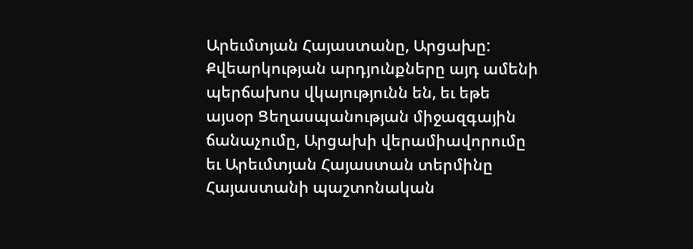Արեւմտյան Հայաստանը, Արցախը: Քվեարկության արդյունքները այդ ամենի պերճախոս վկայությունն են, եւ եթե այսօր Ցեղասպանության միջազգային ճանաչումը, Արցախի վերամիավորումը եւ Արեւմտյան Հայաստան տերմինը Հայաստանի պաշտոնական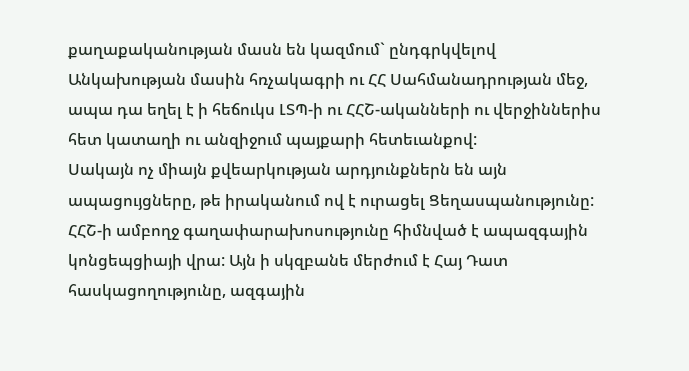քաղաքականության մասն են կազմում` ընդգրկվելով Անկախության մասին հռչակագրի ու ՀՀ Սահմանադրության մեջ, ապա դա եղել է ի հեճուկս ԼՏՊ-ի ու ՀՀՇ-ականների ու վերջիններիս հետ կատաղի ու անզիջում պայքարի հետեւանքով:
Սակայն ոչ միայն քվեարկության արդյունքներն են այն ապացույցները, թե իրականում ով է ուրացել Ցեղասպանությունը: ՀՀՇ-ի ամբողջ գաղափարախոսությունը հիմնված է ապազգային կոնցեպցիայի վրա: Այն ի սկզբանե մերժում է Հայ Դատ հասկացողությունը, ազգային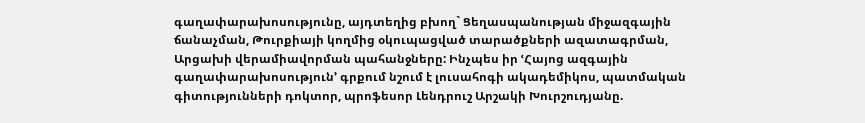գաղափարախոսությունը, այդտեղից բխող` Ցեղասպանության միջազգային ճանաչման, Թուրքիայի կողմից օկուպացված տարածքների ազատագրման, Արցախի վերամիավորման պահանջները: Ինչպես իր ՙՀայոց ազգային գաղափարախոսություն՚ գրքում նշում է լուսահոգի ակադեմիկոս, պատմական գիտությունների դոկտոր, պրոֆեսոր Լենդրուշ Արշակի Խուրշուդյանը.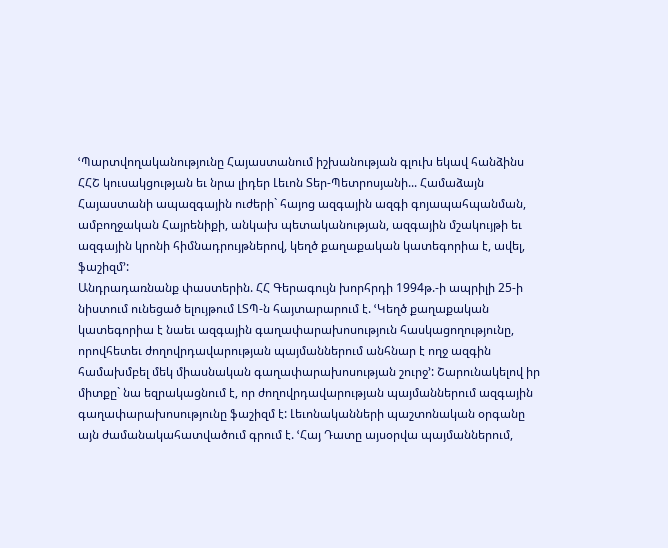ՙՊարտվողականությունը Հայաստանում իշխանության գլուխ եկավ հանձինս ՀՀՇ կուսակցության եւ նրա լիդեր Լեւոն Տեր-Պետրոսյանի... Համաձայն Հայաստանի ապազգային ուժերի` հայոց ազգային ազգի գոյապահպանման, ամբողջական Հայրենիքի, անկախ պետականության, ազգային մշակույթի եւ ազգային կրոնի հիմնադրույթներով, կեղծ քաղաքական կատեգորիա է, ավել, ֆաշիզմ՚:
Անդրադառնանք փաստերին. ՀՀ Գերագույն խորհրդի 1994թ.-ի ապրիլի 25-ի նիստում ունեցած ելույթում ԼՏՊ-ն հայտարարում է. ՙԿեղծ քաղաքական կատեգորիա է նաեւ ազգային գաղափարախոսություն հասկացողությունը, որովհետեւ ժողովրդավարության պայմաններում անհնար է ողջ ազգին համախմբել մեկ միասնական գաղափարախոսության շուրջ՚: Շարունակելով իր միտքը` նա եզրակացնում է, որ ժողովրդավարության պայմաններում ազգային գաղափարախոսությունը ֆաշիզմ է: Լեւոնականների պաշտոնական օրգանը այն ժամանակահատվածում գրում է. ՙՀայ Դատը այսօրվա պայմաններում,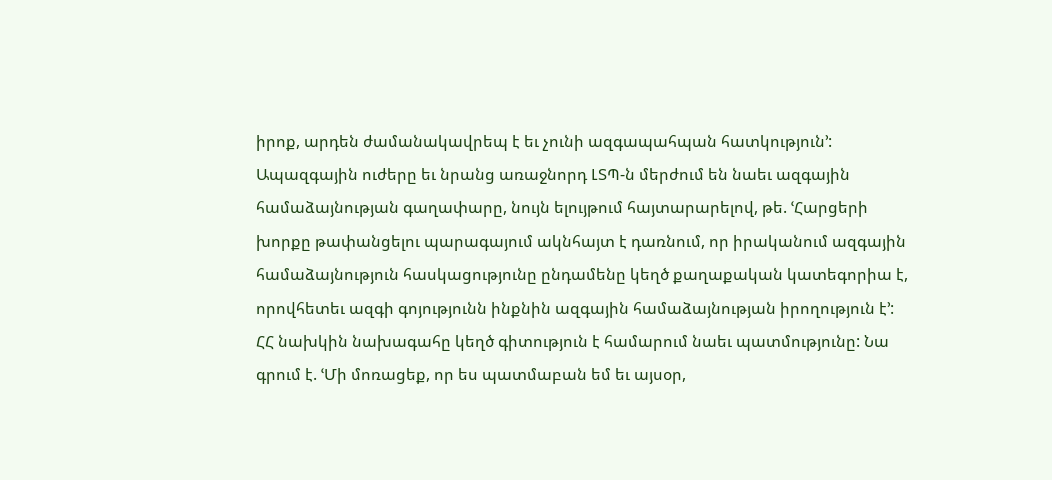իրոք, արդեն ժամանակավրեպ է եւ չունի ազգապահպան հատկություն՚:
Ապազգային ուժերը եւ նրանց առաջնորդ ԼՏՊ-ն մերժում են նաեւ ազգային համաձայնության գաղափարը, նույն ելույթում հայտարարելով, թե. ՙՀարցերի խորքը թափանցելու պարագայում ակնհայտ է դառնում, որ իրականում ազգային համաձայնություն հասկացությունը ընդամենը կեղծ քաղաքական կատեգորիա է, որովհետեւ ազգի գոյությունն ինքնին ազգային համաձայնության իրողություն է՚:
ՀՀ նախկին նախագահը կեղծ գիտություն է համարում նաեւ պատմությունը: Նա գրում է. ՙՄի մոռացեք, որ ես պատմաբան եմ եւ այսօր,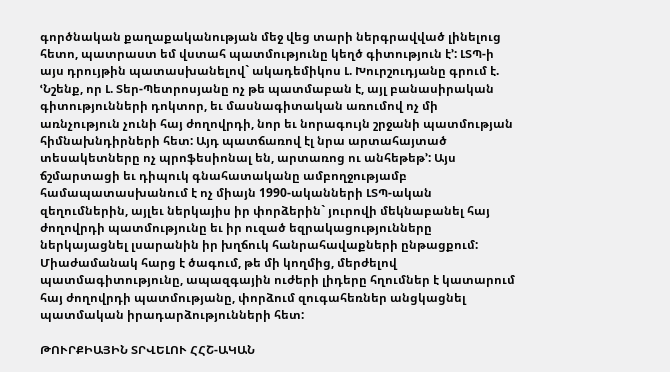գործնական քաղաքականության մեջ վեց տարի ներգրավված լինելուց հետո, պատրաստ եմ վստահ պատմությունը կեղծ գիտություն է՚: ԼՏՊ-ի այս դրույթին պատասխանելով` ակադեմիկոս Լ. Խուրշուդյանը գրում է. ՙՆշենք, որ Լ. Տեր-Պետրոսյանը ոչ թե պատմաբան է, այլ բանասիրական գիտությունների դոկտոր, եւ մասնագիտական առումով ոչ մի առնչություն չունի հայ ժողովրդի, նոր եւ նորագույն շրջանի պատմության հիմնախնդիրների հետ: Այդ պատճառով էլ նրա արտահայտած տեսակետները ոչ պրոֆեսիոնալ են, արտառոց ու անհեթեթ՚: Այս ճշմարտացի եւ դիպուկ գնահատականը ամբողջությամբ համապատասխանում է ոչ միայն 1990-ականների ԼՏՊ-ական զեղումներին, այլեւ ներկայիս իր փորձերին` յուրովի մեկնաբանել հայ ժողովրդի պատմությունը եւ իր ուզած եզրակացությունները ներկայացնել լսարանին իր խղճուկ հանրահավաքների ընթացքում: Միաժամանակ հարց է ծագում, թե մի կողմից, մերժելով պատմագիտությունը, ապազգային ուժերի լիդերը հղումներ է կատարում հայ ժողովրդի պատմությանը, փորձում զուգահեռներ անցկացնել պատմական իրադարձությունների հետ:

ԹՈՒՐՔԻԱՅԻՆ ՏՐՎԵԼՈՒ ՀՀՇ-ԱԿԱՆ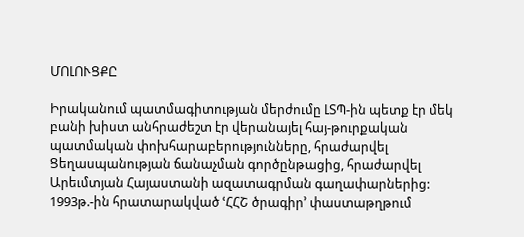ՄՈԼՈՒՑՔԸ

Իրականում պատմագիտության մերժումը ԼՏՊ-ին պետք էր մեկ բանի խիստ անհրաժեշտ էր վերանայել հայ-թուրքական պատմական փոխհարաբերությունները, հրաժարվել Ցեղասպանության ճանաչման գործընթացից, հրաժարվել Արեւմտյան Հայաստանի ազատագրման գաղափարներից: 1993թ.-ին հրատարակված ՙՀՀՇ ծրագիր՚ փաստաթղթում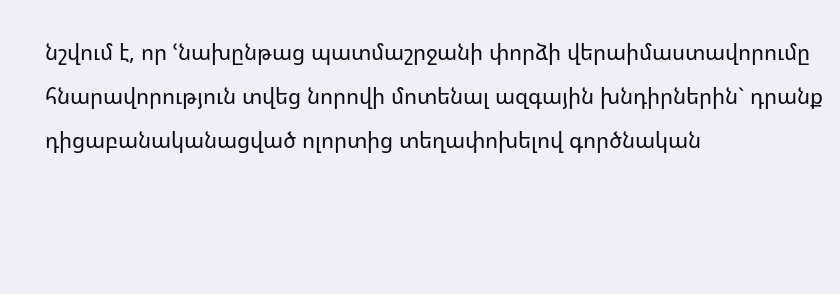նշվում է, որ ՙնախընթաց պատմաշրջանի փորձի վերաիմաստավորումը հնարավորություն տվեց նորովի մոտենալ ազգային խնդիրներին` դրանք դիցաբանականացված ոլորտից տեղափոխելով գործնական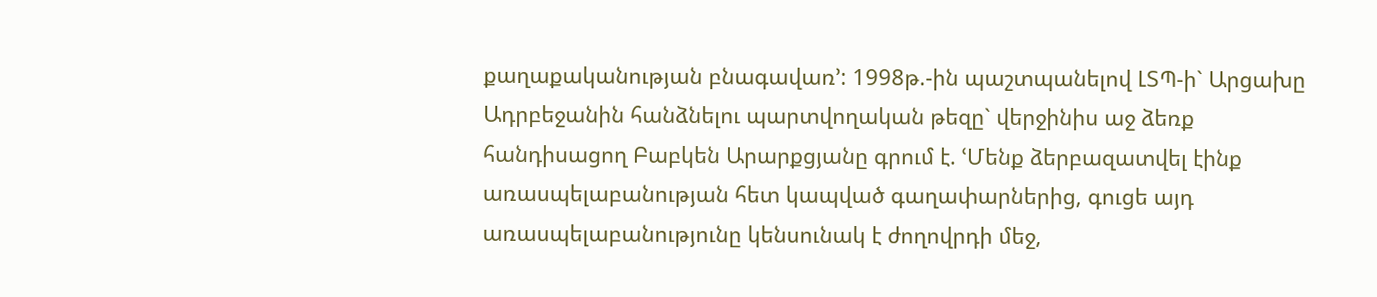քաղաքականության բնագավառ՚: 1998թ.-ին պաշտպանելով ԼՏՊ-ի` Արցախը Ադրբեջանին հանձնելու պարտվողական թեզը` վերջինիս աջ ձեռք հանդիսացող Բաբկեն Արարքցյանը գրում է. ՙՄենք ձերբազատվել էինք առասպելաբանության հետ կապված գաղափարներից, գուցե այդ առասպելաբանությունը կենսունակ է ժողովրդի մեջ,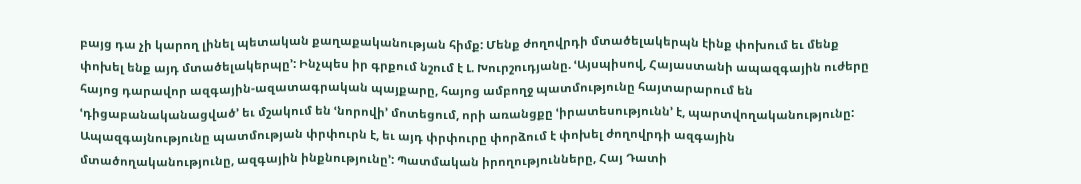բայց դա չի կարող լինել պետական քաղաքականության հիմք: Մենք ժողովրդի մտածելակերպն էինք փոխում եւ մենք փոխել ենք այդ մտածելակերպը՚: Ինչպես իր գրքում նշում է Լ. Խուրշուդյանը. ՙԱյսպիսով, Հայաստանի ապազգային ուժերը հայոց դարավոր ազգային-ազատագրական պայքարը, հայոց ամբողջ պատմությունը հայտարարում են ՙդիցաբանականացված՚ եւ մշակում են ՙնորովի՚ մոտեցում, որի առանցքը ՙիրատեսությունն՚ է, պարտվողականությունը: Ապազգայնությունը պատմության փրփուրն է, եւ այդ փրփուրը փորձում է փոխել ժողովրդի ազգային մտածողականությունը, ազգային ինքնությունը՚: Պատմական իրողությունները, Հայ Դատի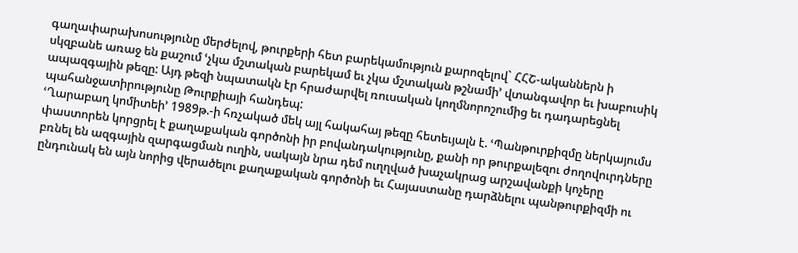գաղափարախոսությունը մերժելով, թուրքերի հետ բարեկամություն քարոզելով` ՀՀՇ-ականներն ի սկզբանե առաջ են քաշում ՙչկա մշտական բարեկամ եւ չկա մշտական թշնամի՚ վտանգավոր եւ խաբուսիկ ապազգային թեզը: Այդ թեզի նպատակն էր հրաժարվել ռուսական կողմնորոշումից եւ դադարեցնել պահանջատիրությունը Թուրքիայի հանդեպ:
ՙՂարաբաղ կոմիտեի՚ 1989թ.-ի հռչակած մեկ այլ հակահայ թեզը հետեւյալն է. ՙՊանթուրքիզմը ներկայումս փաստորեն կորցրել է քաղաքական գործոնի իր բովանդակությունը, քանի որ թուրքալեզու ժողովուրդները բռնել են ազգային զարգացման ուղին, սակայն նրա դեմ ուղղված խաչակրաց արշավանքի կոչերը ընդունակ են այն նորից վերածելու քաղաքական գործոնի եւ Հայաստանը դարձնելու պանթուրքիզմի ու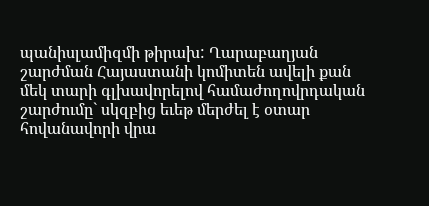պանիսլամիզմի թիրախ: Ղարաբաղյան շարժման Հայաստանի կոմիտեն ավելի քան մեկ տարի գլխավորելով համաժողովրդական շարժումը` սկզբից եւեթ մերժել է օտար հովանավորի վրա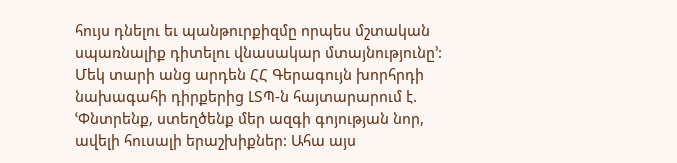հույս դնելու եւ պանթուրքիզմը որպես մշտական սպառնալիք դիտելու վնասակար մտայնությունը՚: Մեկ տարի անց արդեն ՀՀ Գերագույն խորհրդի նախագահի դիրքերից ԼՏՊ-ն հայտարարում է. ՙՓնտրենք, ստեղծենք մեր ազգի գոյության նոր, ավելի հուսալի երաշխիքներ: Ահա այս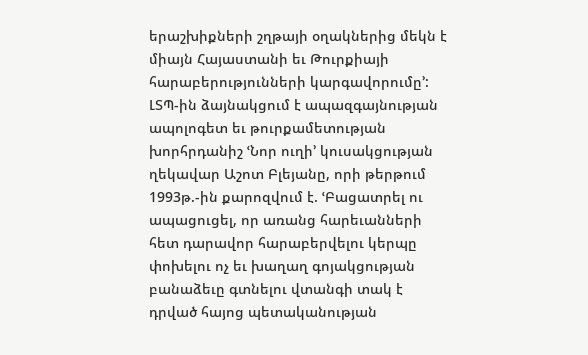երաշխիքների շղթայի օղակներից մեկն է միայն Հայաստանի եւ Թուրքիայի հարաբերությունների կարգավորումը՚:
ԼՏՊ-ին ձայնակցում է ապազգայնության ապոլոգետ եւ թուրքամետության խորհրդանիշ ՙՆոր ուղի՚ կուսակցության ղեկավար Աշոտ Բլեյանը, որի թերթում 1993թ.-ին քարոզվում է. ՙԲացատրել ու ապացուցել, որ առանց հարեւանների հետ դարավոր հարաբերվելու կերպը փոխելու ոչ եւ խաղաղ գոյակցության բանաձեւը գտնելու վտանգի տակ է դրված հայոց պետականության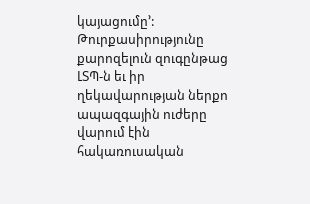կայացումը՚:
Թուրքասիրությունը քարոզելուն զուգընթաց ԼՏՊ-ն եւ իր ղեկավարության ներքո ապազգային ուժերը վարում էին հակառուսական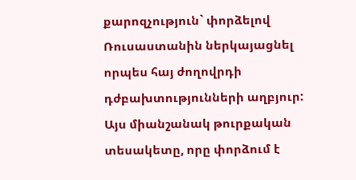քարոզչություն` փորձելով Ռուսաստանին ներկայացնել որպես հայ ժողովրդի դժբախտությունների աղբյուր: Այս միանշանակ թուրքական տեսակետը, որը փորձում է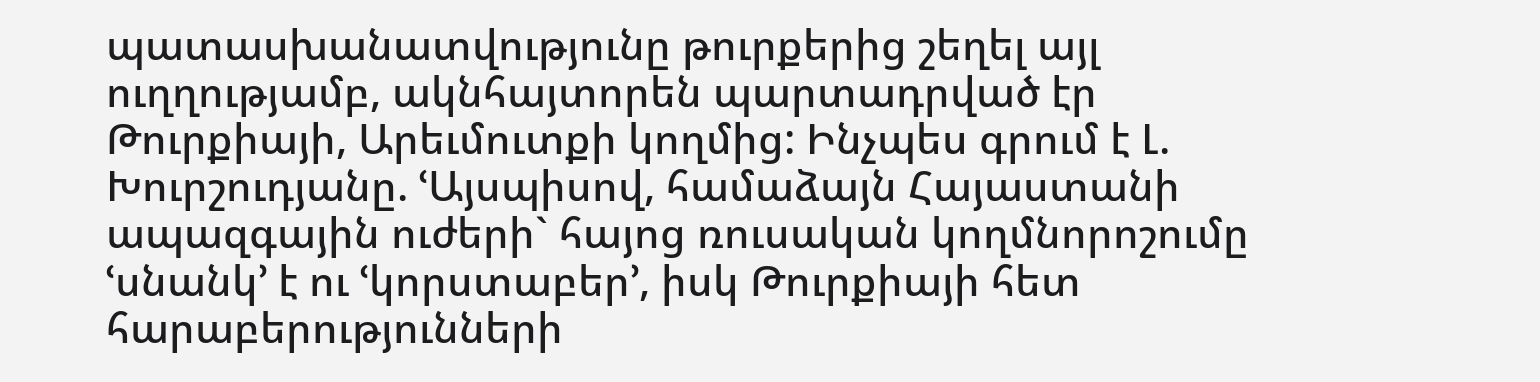պատասխանատվությունը թուրքերից շեղել այլ ուղղությամբ, ակնհայտորեն պարտադրված էր Թուրքիայի, Արեւմուտքի կողմից: Ինչպես գրում է Լ. Խուրշուդյանը. ՙԱյսպիսով, համաձայն Հայաստանի ապազգային ուժերի` հայոց ռուսական կողմնորոշումը ՙսնանկ՚ է ու ՙկորստաբեր՚, իսկ Թուրքիայի հետ հարաբերությունների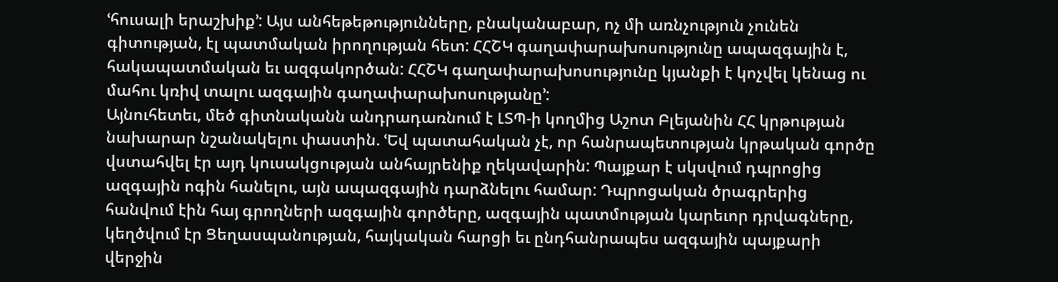ՙհուսալի երաշխիք՚: Այս անհեթեթությունները, բնականաբար, ոչ մի առնչություն չունեն գիտության, էլ պատմական իրողության հետ: ՀՀՇԿ գաղափարախոսությունը ապազգային է, հակապատմական եւ ազգակործան: ՀՀՇԿ գաղափարախոսությունը կյանքի է կոչվել կենաց ու մահու կռիվ տալու ազգային գաղափարախոսությանը՚:
Այնուհետեւ, մեծ գիտնականն անդրադառնում է ԼՏՊ-ի կողմից Աշոտ Բլեյանին ՀՀ կրթության նախարար նշանակելու փաստին. ՙԵվ պատահական չէ, որ հանրապետության կրթական գործը վստահվել էր այդ կուսակցության անհայրենիք ղեկավարին: Պայքար է սկսվում դպրոցից ազգային ոգին հանելու, այն ապազգային դարձնելու համար: Դպրոցական ծրագրերից հանվում էին հայ գրողների ազգային գործերը, ազգային պատմության կարեւոր դրվագները, կեղծվում էր Ցեղասպանության, հայկական հարցի եւ ընդհանրապես ազգային պայքարի վերջին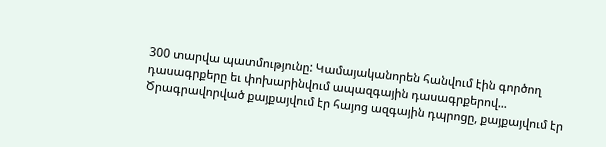300 տարվա պատմությունը: Կամայականորեն հանվում էին գործող դասագրքերը եւ փոխարինվում ապազգային դասագրքերով... Ծրագրավորված քայքայվում էր հայոց ազգային դպրոցը, քայքայվում էր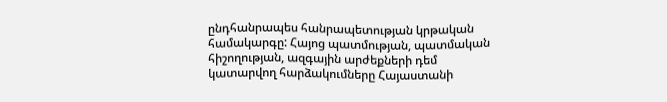ընդհանրապես հանրապետության կրթական համակարգը: Հայոց պատմության, պատմական հիշողության, ազգային արժեքների դեմ կատարվող հարձակումները Հայաստանի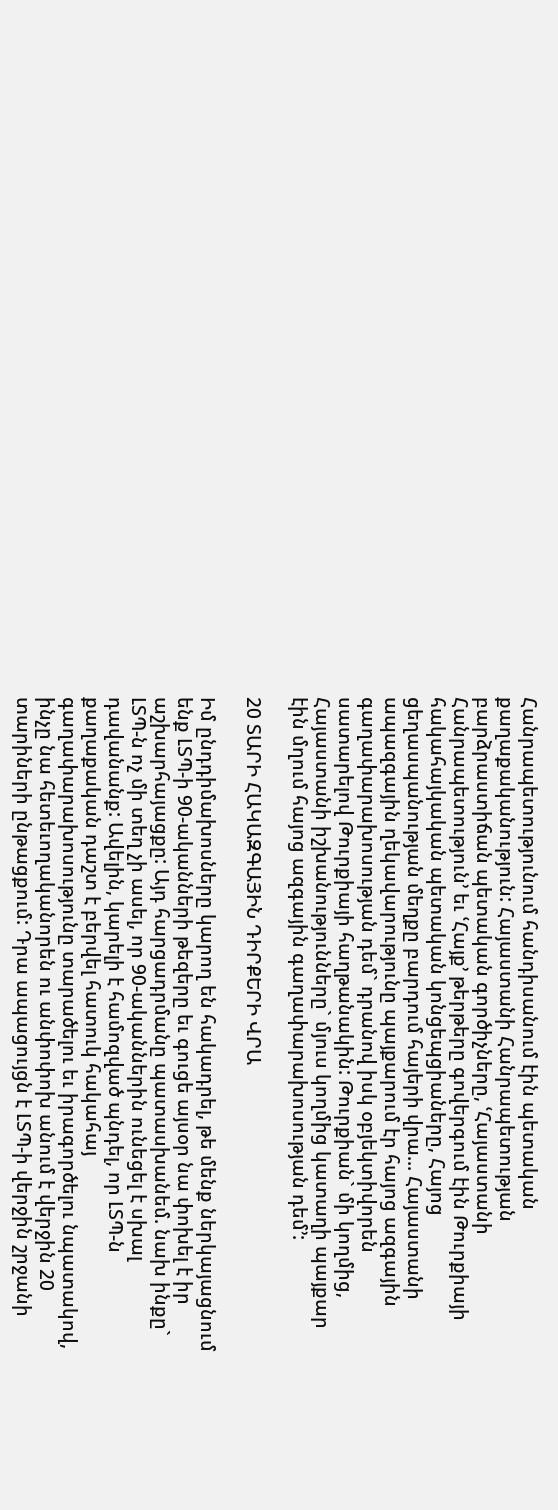Հանրապետությունում հանդիսանում էին պետական քաղաքականություն: Հայաստանի Հանրապետության բարձրաստիճան պետական գործիչները, ՙՀայաստանի Հանրապետություն՚ եւ ՙՀայք՚ թերթերը գովերգում էին Թուրքիայի հակահայկական պետական կոնցեպցիաները, Հայոց ցեղասպանության մեղքը բարդում հայերի վրա... Հայաստանի ապազգային ղեկավարությունը պայքարում էր հայոց ազգային գաղափարախոսության դեմ` դրանով իսկ օբյեկտիվորեն սատարելով Թուրքիայի հաղթանակին: Թուրքիան` մի կողմից, Հայաստանի իշխանությունները` մյուս կողմից կատաղի պայքար էին մղում հայոց ազգային գաղափարախոսության դեմ՚:

20 ՏԱՐԻ ՀԱԿԱԶԳԱՅԻՆ ԴԻՐՔԵՐԻ ՎՐԱ

Իմ ընդդիմախոսները կարող են հակադրել, թե մենք ներկայացնում ենք ԼՏՊ-ի 90-ականների թեզերը եւ գուցե այսօր նա փոխել է իր աշխարհայացքը: Այդ հարցադրմանը պատասխանեմ. նախ ինքը` ԼՏՊ-ն ոչ մի տեղ չի ասել, որ 90-ականներին ունեցել է սխալ դավանանք: Ավելին, կարելի է համոզված պնդել, որ ԼՏՊ-ն քաղաքական դաշտ է բերվել հատուկ հակահայ գաղափարախոսությունը տարածելու եւ իրագործելու նպատակով, ինչը նա հետեւողականորեն ու անփոփոխ անում է վերջին 20 տարիների ընթացքում: Դրա ապացույցն է ԼՏՊ-ի վերջին շրջանի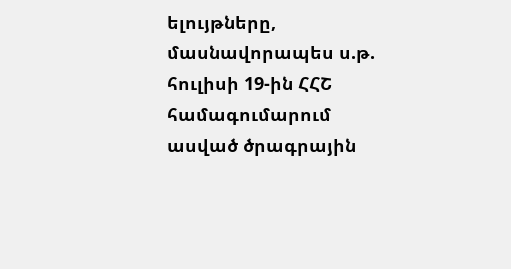ելույթները, մասնավորապես ս.թ. հուլիսի 19-ին ՀՀՇ համագումարում ասված ծրագրային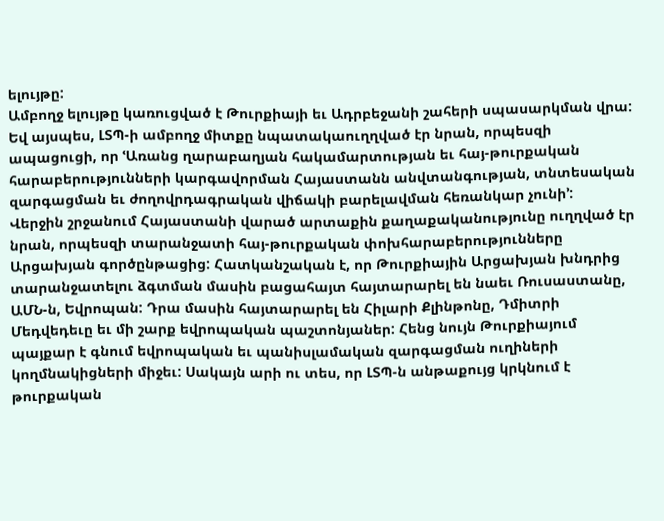ելույթը:
Ամբողջ ելույթը կառուցված է Թուրքիայի եւ Ադրբեջանի շահերի սպասարկման վրա: Եվ այսպես, ԼՏՊ-ի ամբողջ միտքը նպատակաուղղված էր նրան, որպեսզի ապացուցի, որ ՙԱռանց ղարաբաղյան հակամարտության եւ հայ-թուրքական հարաբերությունների կարգավորման Հայաստանն անվտանգության, տնտեսական զարգացման եւ ժողովրդագրական վիճակի բարելավման հեռանկար չունի՚:
Վերջին շրջանում Հայաստանի վարած արտաքին քաղաքականությունը ուղղված էր նրան, որպեսզի տարանջատի հայ-թուրքական փոխհարաբերությունները Արցախյան գործընթացից: Հատկանշական է, որ Թուրքիային Արցախյան խնդրից տարանջատելու ձգտման մասին բացահայտ հայտարարել են նաեւ Ռուսաստանը, ԱՄՆ-ն, Եվրոպան: Դրա մասին հայտարարել են Հիլարի Քլինթոնը, Դմիտրի Մեդվեդեւը եւ մի շարք եվրոպական պաշտոնյաներ: Հենց նույն Թուրքիայում պայքար է գնում եվրոպական եւ պանիսլամական զարգացման ուղիների կողմնակիցների միջեւ: Սակայն արի ու տես, որ ԼՏՊ-ն անթաքույց կրկնում է թուրքական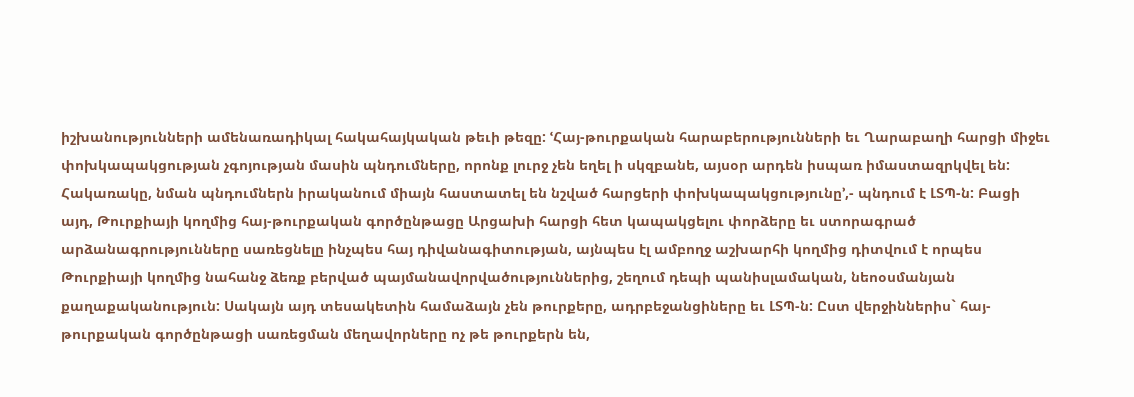իշխանությունների ամենառադիկալ հակահայկական թեւի թեզը: ՙՀայ-թուրքական հարաբերությունների եւ Ղարաբաղի հարցի միջեւ փոխկապակցության չգոյության մասին պնդումները, որոնք լուրջ չեն եղել ի սկզբանե, այսօր արդեն իսպառ իմաստազրկվել են: Հակառակը, նման պնդումներն իրականում միայն հաստատել են նշված հարցերի փոխկապակցությունը՚,- պնդում է ԼՏՊ-ն: Բացի այդ, Թուրքիայի կողմից հայ-թուրքական գործընթացը Արցախի հարցի հետ կապակցելու փորձերը եւ ստորագրած արձանագրությունները սառեցնելը ինչպես հայ դիվանագիտության, այնպես էլ ամբողջ աշխարհի կողմից դիտվում է որպես Թուրքիայի կողմից նահանջ ձեռք բերված պայմանավորվածություններից, շեղում դեպի պանիսլամական, նեոօսմանյան քաղաքականություն: Սակայն այդ տեսակետին համաձայն չեն թուրքերը, ադրբեջանցիները եւ ԼՏՊ-ն: Ըստ վերջիններիս` հայ-թուրքական գործընթացի սառեցման մեղավորները ոչ թե թուրքերն են,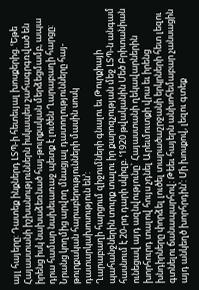այլ հայերը: Դատեք ինքներդ ԼՏՊ-ի հետեւյալ խոսքերից. ՙԵթե Հայաստանի իշխանություններն իսկապես շահագրգռված են իրենց իսկ նախաձեռնած հայ-թուրքական մերձեցմամբ, ապա դրա համար նախեւառաջ պետք է լուծեն Ղարաբաղի հարցը: Նրանց կողմից արվող մնացյալ դատողությունները հայ-թուրքական հարաբերությունների մասին սոսկ դատարկախոսություն են՚:
Ղարաբաղի հարցում զիջումների գնալու եւ Թուրքիայի պահանջներին տուրք տալու իր քարոզչության մեջ ԼՏՊ-ն անգամ հասնում է 20-րդ դարի սկիզբ. ՙ1920 թվականին Մեծ Բրիտանիան ունեցավ այդ ազնվությունը` Հայաստանի ղեկավարներին խորհուրդ տալով հույս չդնել Արեւմուտքի վրա եւ իրենց խնդիրները փորձել լուծել տարածաշրջանի երկրների հետ լեզու գտնելու ճանապարհով: Թեեւ հայերն անխոհեմաբար չանսացին այդ անկեղծ խորհրդին՚: Մի խոսքով, լեզու գտեք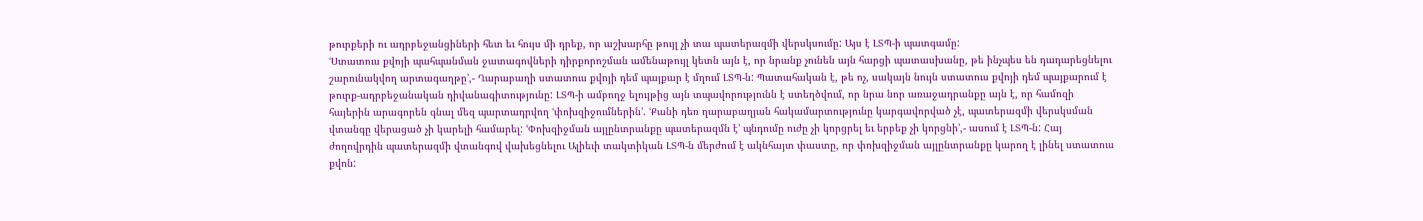թուրքերի ու ադրբեջանցիների հետ եւ հույս մի դրեք, որ աշխարհը թույլ չի տա պատերազմի վերսկսումը: Այս է ԼՏՊ-ի պատգամը:
ՙՍտատուս քվոյի պահպանման ջատագովների դիրքորոշման ամենաթույլ կետն այն է, որ նրանք չունեն այն հարցի պատասխանը, թե ինչպես են դադարեցնելու շարունակվող արտագաղթը՚,- Ղարաբաղի ստատուս քվոյի դեմ պայքար է մղում ԼՏՊ-ն: Պատահական է, թե ոչ, սակայն նույն ստատուս քվոյի դեմ պայքարում է թուրք-ադրբեջանական դիվանագիտությունը: ԼՏՊ-ի ամբողջ ելույթից այն տպավորությունն է ստեղծվում, որ նրա նոր առաջադրանքը այն է, որ համոզի հայերին արագորեն գնալ մեզ պարտադրվող ՙփոխզիջումներին՚. ՙՔանի դեռ ղարաբաղյան հակամարտությունը կարգավորված չէ, պատերազմի վերսկսման վտանգը վերացած չի կարելի համարել: ՙՓոխզիջման այլընտրանքը պատերազմն է՚ պնդումը ուժը չի կորցրել եւ երբեք չի կորցնի՚,- ասում է ԼՏՊ-ն: Հայ ժողովրդին պատերազմի վտանգով վախեցնելու Ալիեւի տակտիկան ԼՏՊ-ն մերժում է ակնհայտ փաստը, որ փոխզիջման այլընտրանքը կարող է լինել ստատուս քվոն: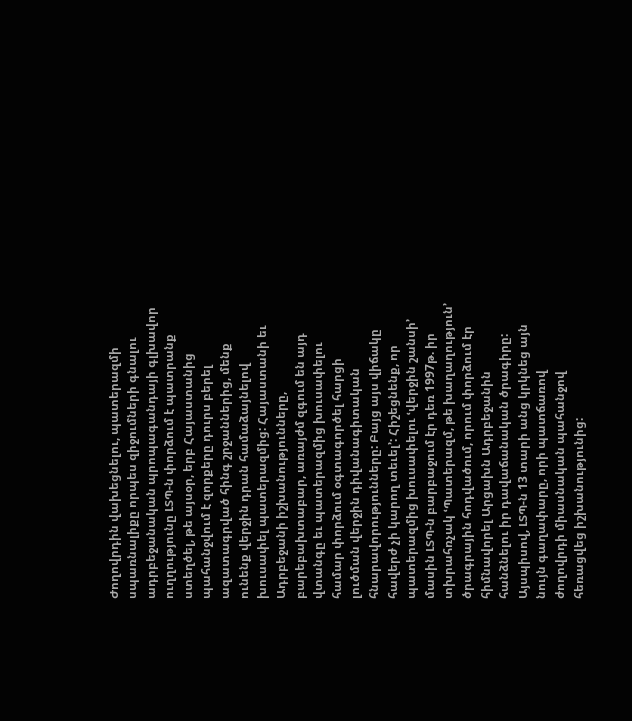Ժողովրդին վախեցնելու, պատերազմի սպառնալիքը որպես զիջումների գնալու ադրբեջանական պրոպագանդայի գլխավոր ուղղությունը ԼՏՊ-ն փորձում է պատրանք ստեղծել, թե այսօր, երբ Հայաստանից պահանջվում է զորքերը դուրս բերել ազատագրված հինգ շրջաններից, մենք ունենք վերջին դրան համաձայնելով խուսափել պատերազմից: Հայաստանի եւ Ադրբեջանի իշխանությունները, բարեբախտաբար, առայժմ զգում են այդ վտանգը եւ պատերազմից խուսափելու համար փորձում օգտագործել հարցի լուծման վերջին դիվանագիտական հնարավորությունները: Բայց այս վիճակը հավերժ չի կարող տեւել՚: Հիշեցնենք, որ պատերազմից խուսափելու ՙվերջին շանսի՚ մասին ԼՏՊ-ն բարբաջում էր դեռ 1997թ. իր տխրահռչակ ՙՊատերազմ, թե խաղաղություն՚ ծրագրային հոդվածում, որում փորձում էր հիմնավորել Արցախն Ադրբեջանին հանձնելու իր դավաճանական ծրագիրը: Այսպիսով, ԼՏՊ-ն 13 տարի անց կրկնեց այն նույն գաղափարը, որի պատճառով ժողովրդի միասնական պահանջով հեռացվեց իշխանությունից: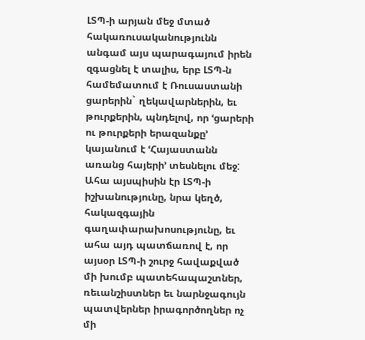ԼՏՊ-ի արյան մեջ մտած հակառուսականությունն անգամ այս պարագայում իրեն զգացնել է տալիս, երբ ԼՏՊ-ն համեմատում է Ռուսաստանի ցարերին` ղեկավարներին, եւ թուրքերին, պնդելով, որ ՙցարերի ու թուրքերի երազանքը՚ կայանում է ՙՀայաստանն առանց հայերի՚ տեսնելու մեջ:
Ահա այսպիսին էր ԼՏՊ-ի իշխանությունը, նրա կեղծ, հակազգային գաղափարախոսությունը, եւ ահա այդ պատճառով է, որ այսօր ԼՏՊ-ի շուրջ հավաքված մի խումբ պատեհապաշտներ, ռեւանշիստներ եւ նարնջագույն պատվերներ իրագործողներ ոչ մի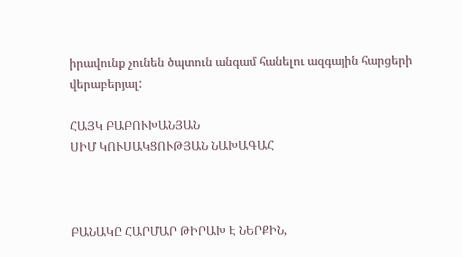իրավունք չունեն ծպտուն անգամ հանելու ազգային հարցերի վերաբերյալ:

ՀԱՅԿ ԲԱԲՈՒԽԱՆՅԱՆ
ՍԻՄ ԿՈՒՍԱԿՑՈՒԹՅԱՆ ՆԱԽԱԳԱՀ



ԲԱՆԱԿԸ ՀԱՐՄԱՐ ԹԻՐԱԽ Է ՆԵՐՔԻՆ,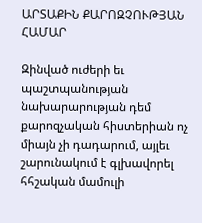ԱՐՏԱՔԻՆ ՔԱՐՈԶՉՈՒԹՅԱՆ ՀԱՄԱՐ

Զինված ուժերի եւ պաշտպանության նախարարության դեմ քարոզչական հիստերիան ոչ միայն չի դադարում, այլեւ շարունակում է գլխավորել հհշական մամուլի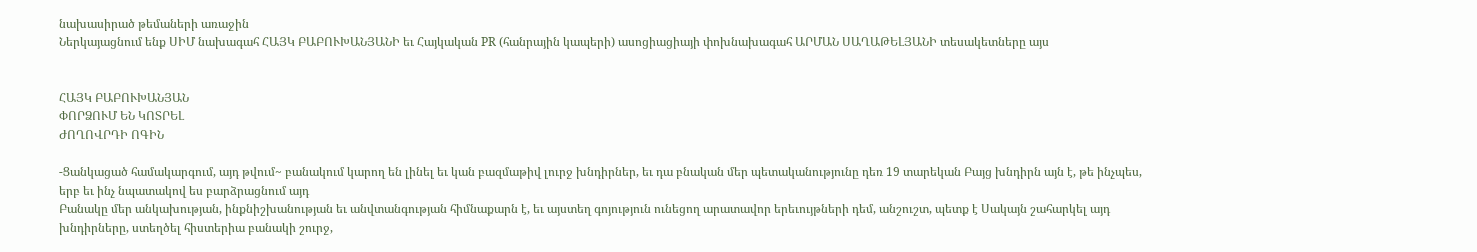նախասիրած թեմաների առաջին
Ներկայացնում ենք ՍԻՄ նախագահ ՀԱՅԿ ԲԱԲՈՒԽԱՆՅԱՆԻ եւ Հայկական PR (հանրային կապերի) ասոցիացիայի փոխնախագահ ԱՐՄԱՆ ՍԱՂԱԹԵԼՅԱՆԻ տեսակետները այս


ՀԱՅԿ ԲԱԲՈՒԽԱՆՅԱՆ
ՓՈՐՁՈՒՄ ԵՆ ԿՈՏՐԵԼ
ԺՈՂՈՎՐԴԻ ՈԳԻՆ

-Ցանկացած համակարգում, այդ թվում~ բանակում կարող են լինել եւ կան բազմաթիվ լուրջ խնդիրներ, եւ դա բնական մեր պետականությունը դեռ 19 տարեկան Բայց խնդիրն այն է, թե ինչպես, երբ եւ ինչ նպատակով ես բարձրացնում այդ
Բանակը մեր անկախության, ինքնիշխանության եւ անվտանգության հիմնաքարն է, եւ այստեղ գոյություն ունեցող արատավոր երեւույթների դեմ, անշուշտ, պետք է Սակայն շահարկել այդ խնդիրները, ստեղծել հիստերիա բանակի շուրջ,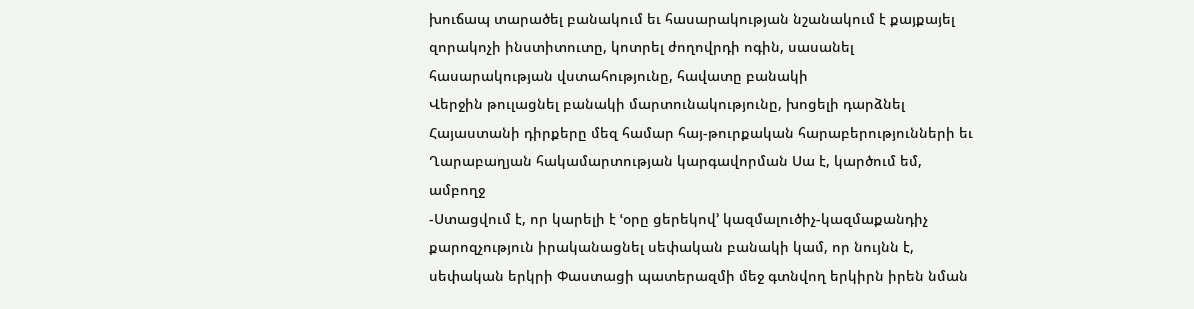խուճապ տարածել բանակում եւ հասարակության նշանակում է քայքայել զորակոչի ինստիտուտը, կոտրել ժողովրդի ոգին, սասանել հասարակության վստահությունը, հավատը բանակի
Վերջին թուլացնել բանակի մարտունակությունը, խոցելի դարձնել Հայաստանի դիրքերը մեզ համար հայ-թուրքական հարաբերությունների եւ Ղարաբաղյան հակամարտության կարգավորման Սա է, կարծում եմ, ամբողջ
-Ստացվում է, որ կարելի է ՙօրը ցերեկով՚ կազմալուծիչ-կազմաքանդիչ քարոզչություն իրականացնել սեփական բանակի կամ, որ նույնն է, սեփական երկրի Փաստացի պատերազմի մեջ գտնվող երկիրն իրեն նման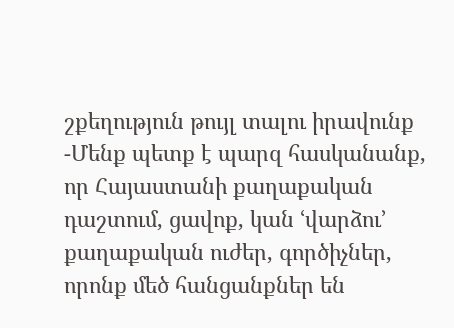շքեղություն թույլ տալու իրավունք
-Մենք պետք է պարզ հասկանանք, որ Հայաստանի քաղաքական դաշտում, ցավոք, կան ՙվարձու՚ քաղաքական ուժեր, գործիչներ, որոնք մեծ հանցանքներ են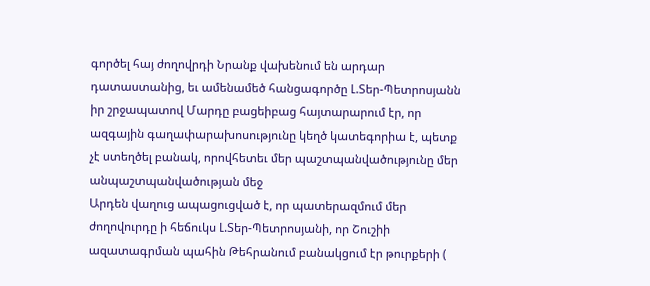գործել հայ ժողովրդի Նրանք վախենում են արդար դատաստանից, եւ ամենամեծ հանցագործը Լ.Տեր-Պետրոսյանն իր շրջապատով Մարդը բացեիբաց հայտարարում էր, որ ազգային գաղափարախոսությունը կեղծ կատեգորիա է, պետք չէ ստեղծել բանակ, որովհետեւ մեր պաշտպանվածությունը մեր անպաշտպանվածության մեջ
Արդեն վաղուց ապացուցված է, որ պատերազմում մեր ժողովուրդը ի հեճուկս Լ.Տեր-Պետրոսյանի, որ Շուշիի ազատագրման պահին Թեհրանում բանակցում էր թուրքերի (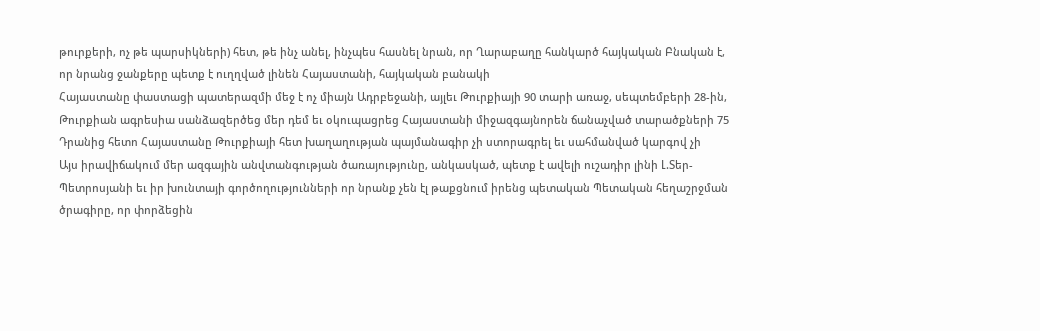թուրքերի, ոչ թե պարսիկների) հետ, թե ինչ անել, ինչպես հասնել նրան, որ Ղարաբաղը հանկարծ հայկական Բնական է, որ նրանց ջանքերը պետք է ուղղված լինեն Հայաստանի, հայկական բանակի
Հայաստանը փաստացի պատերազմի մեջ է ոչ միայն Ադրբեջանի, այլեւ Թուրքիայի 90 տարի առաջ, սեպտեմբերի 28-ին, Թուրքիան ագրեսիա սանձազերծեց մեր դեմ եւ օկուպացրեց Հայաստանի միջազգայնորեն ճանաչված տարածքների 75 Դրանից հետո Հայաստանը Թուրքիայի հետ խաղաղության պայմանագիր չի ստորագրել եւ սահմանված կարգով չի
Այս իրավիճակում մեր ազգային անվտանգության ծառայությունը, անկասկած, պետք է ավելի ուշադիր լինի Լ.Տեր-Պետրոսյանի եւ իր խունտայի գործողությունների որ նրանք չեն էլ թաքցնում իրենց պետական Պետական հեղաշրջման ծրագիրը, որ փորձեցին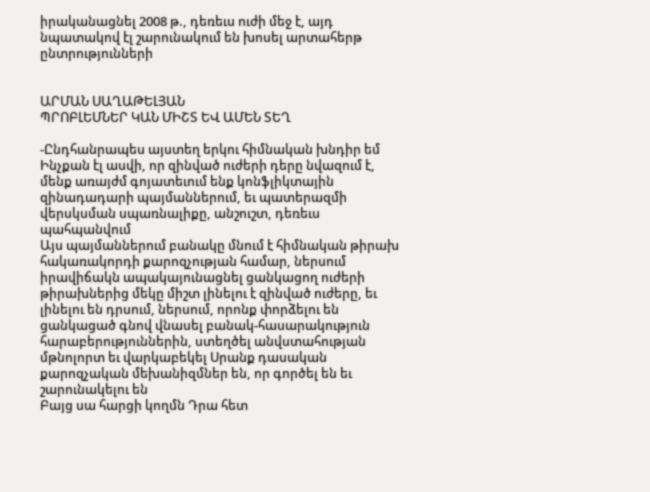իրականացնել 2008 թ., դեռեւս ուժի մեջ է, այդ նպատակով էլ շարունակում են խոսել արտահերթ ընտրությունների


ԱՐՄԱՆ ՍԱՂԱԹԵԼՅԱՆ
ՊՐՈԲԼԵՄՆԵՐ ԿԱՆ ՄԻՇՏ ԵՎ ԱՄԵՆ ՏԵՂ

-Ընդհանրապես այստեղ երկու հիմնական խնդիր եմ Ինչքան էլ ասվի, որ զինված ուժերի դերը նվազում է, մենք առայժմ գոյատեւում ենք կոնֆլիկտային զինադադարի պայմաններում, եւ պատերազմի վերսկսման սպառնալիքը, անշուշտ, դեռեւս պահպանվում
Այս պայմաններում բանակը մնում է հիմնական թիրախ հակառակորդի քարոզչության համար, ներսում իրավիճակն ապակայունացնել ցանկացող ուժերի թիրախներից մեկը միշտ լինելու է զինված ուժերը, եւ լինելու են դրսում, ներսում, որոնք փորձելու են ցանկացած գնով վնասել բանակ-հասարակություն հարաբերություններին, ստեղծել անվստահության մթնոլորտ եւ վարկաբեկել Սրանք դասական քարոզչական մեխանիզմներ են, որ գործել են եւ շարունակելու են
Բայց սա հարցի կողմն Դրա հետ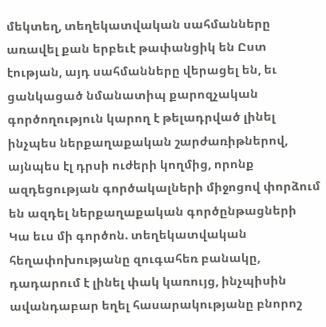մեկտեղ, տեղեկատվական սահմանները առավել քան երբեւէ թափանցիկ են Ըստ էության, այդ սահմանները վերացել են, եւ ցանկացած նմանատիպ քարոզչական գործողություն կարող է թելադրված լինել ինչպես ներքաղաքական շարժառիթներով, այնպես էլ դրսի ուժերի կողմից, որոնք ազդեցության գործակալների միջոցով փորձում են ազդել ներքաղաքական գործընթացների
Կա եւս մի գործոն. տեղեկատվական հեղափոխությանը զուգահեռ բանակը, դադարում է լինել փակ կառույց, ինչպիսին ավանդաբար եղել հասարակությանը բնորոշ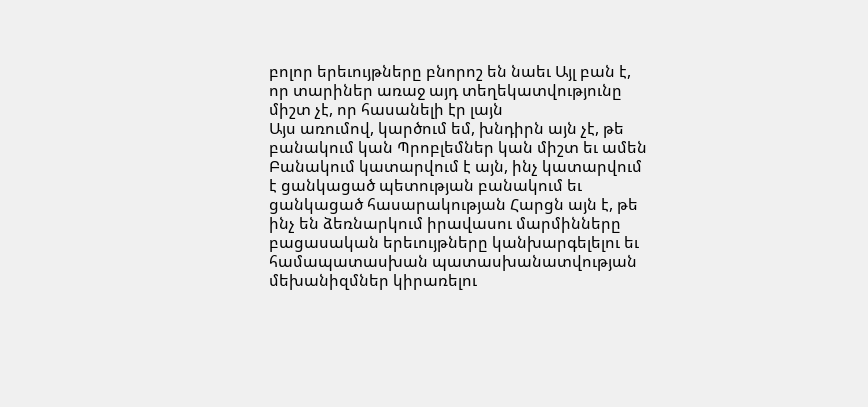բոլոր երեւույթները բնորոշ են նաեւ Այլ բան է, որ տարիներ առաջ այդ տեղեկատվությունը միշտ չէ, որ հասանելի էր լայն
Այս առումով, կարծում եմ, խնդիրն այն չէ, թե բանակում կան Պրոբլեմներ կան միշտ եւ ամեն Բանակում կատարվում է այն, ինչ կատարվում է ցանկացած պետության բանակում եւ ցանկացած հասարակության Հարցն այն է, թե ինչ են ձեռնարկում իրավասու մարմինները բացասական երեւույթները կանխարգելելու եւ համապատասխան պատասխանատվության մեխանիզմներ կիրառելու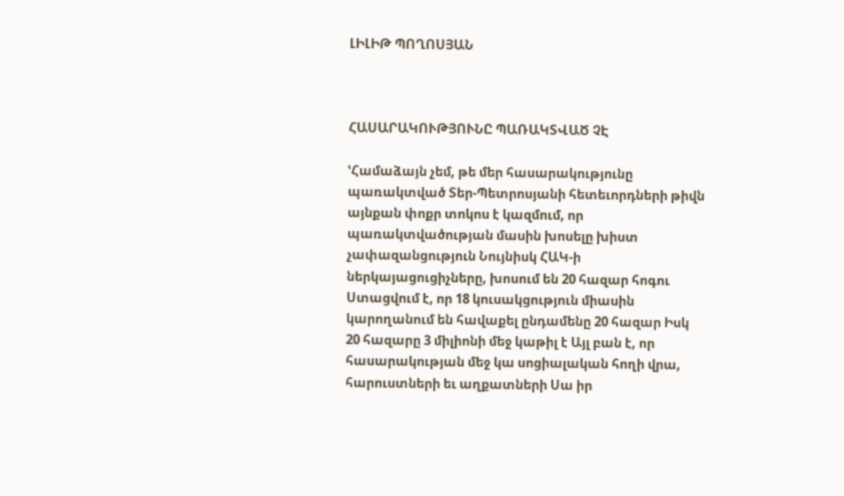ԼԻԼԻԹ ՊՈՂՈՍՅԱՆ



ՀԱՍԱՐԱԿՈՒԹՅՈՒՆԸ ՊԱՌԱԿՏՎԱԾ ՉԷ

ՙՀամաձայն չեմ, թե մեր հասարակությունը պառակտված Տեր-Պետրոսյանի հետեւորդների թիվն այնքան փոքր տոկոս է կազմում, որ պառակտվածության մասին խոսելը խիստ չափազանցություն Նույնիսկ ՀԱԿ-ի ներկայացուցիչները, խոսում են 20 հազար հոգու Ստացվում է, որ 18 կուսակցություն միասին կարողանում են հավաքել ընդամենը 20 հազար Իսկ 20 հազարը 3 միլիոնի մեջ կաթիլ է Այլ բան է, որ հասարակության մեջ կա սոցիալական հողի վրա, հարուստների եւ աղքատների Սա իր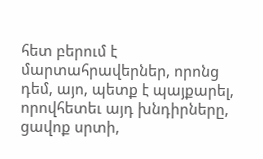հետ բերում է մարտահրավերներ, որոնց դեմ, այո, պետք է պայքարել, որովհետեւ այդ խնդիրները, ցավոք սրտի,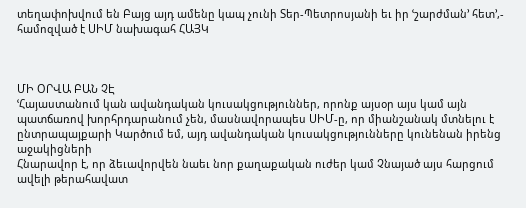տեղափոխվում են Բայց այդ ամենը կապ չունի Տեր-Պետրոսյանի եւ իր ՙշարժման՚ հետ՚,- համոզված է ՍԻՄ նախագահ ՀԱՅԿ



ՄԻ ՕՐՎԱ ԲԱՆ ՉԷ
ՙՀայաստանում կան ավանդական կուսակցություններ, որոնք այսօր այս կամ այն պատճառով խորհրդարանում չեն, մասնավորապես ՍԻՄ-ը, որ միանշանակ մտնելու է ընտրապայքարի Կարծում եմ, այդ ավանդական կուսակցությունները կունենան իրենց աջակիցների
Հնարավոր է, որ ձեւավորվեն նաեւ նոր քաղաքական ուժեր կամ Չնայած այս հարցում ավելի թերահավատ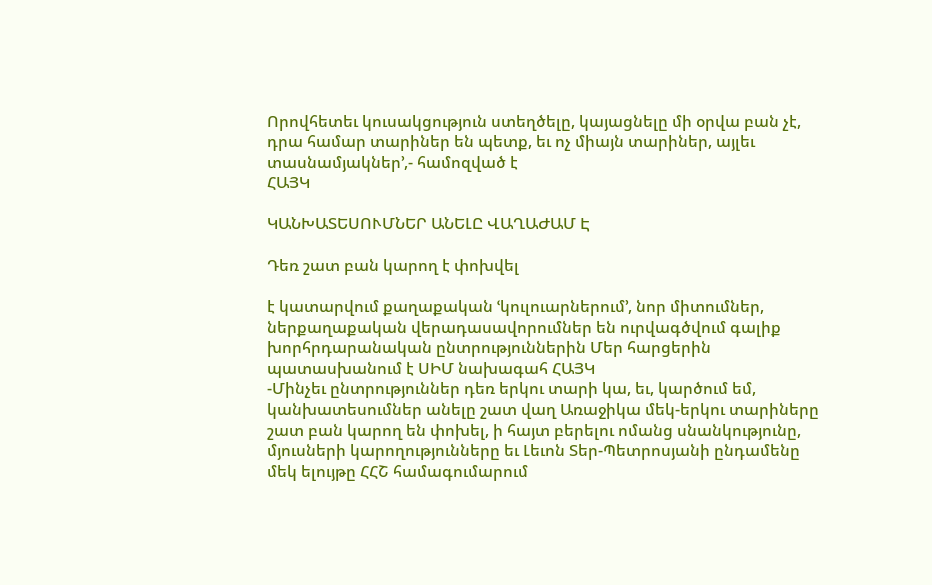Որովհետեւ կուսակցություն ստեղծելը, կայացնելը մի օրվա բան չէ, դրա համար տարիներ են պետք, եւ ոչ միայն տարիներ, այլեւ տասնամյակներ՚,- համոզված է
ՀԱՅԿ

ԿԱՆԽԱՏԵՍՈՒՄՆԵՐ ԱՆԵԼԸ ՎԱՂԱԺԱՄ Է

Դեռ շատ բան կարող է փոխվել

է կատարվում քաղաքական ՙկուլուարներում՚, նոր միտումներ, ներքաղաքական վերադասավորումներ են ուրվագծվում գալիք խորհրդարանական ընտրություններին Մեր հարցերին պատասխանում է ՍԻՄ նախագահ ՀԱՅԿ
-Մինչեւ ընտրություններ դեռ երկու տարի կա, եւ, կարծում եմ, կանխատեսումներ անելը շատ վաղ Առաջիկա մեկ-երկու տարիները շատ բան կարող են փոխել, ի հայտ բերելու ոմանց սնանկությունը, մյուսների կարողությունները եւ Լեւոն Տեր-Պետրոսյանի ընդամենը մեկ ելույթը ՀՀՇ համագումարում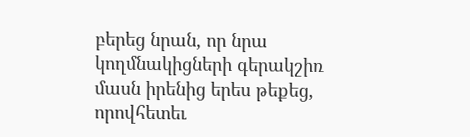բերեց նրան, որ նրա կողմնակիցների գերակշիռ մասն իրենից երես թեքեց, որովհետեւ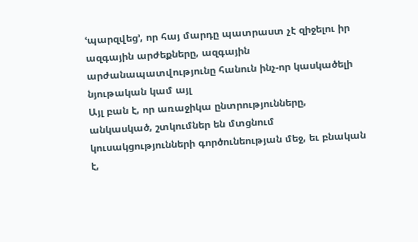ՙպարզվեց՚, որ հայ մարդը պատրաստ չէ զիջելու իր ազգային արժեքները, ազգային արժանապատվությունը հանուն ինչ-որ կասկածելի նյութական կամ այլ
Այլ բան է, որ առաջիկա ընտրությունները, անկասկած, շտկումներ են մտցնում կուսակցությունների գործունեության մեջ, եւ բնական է,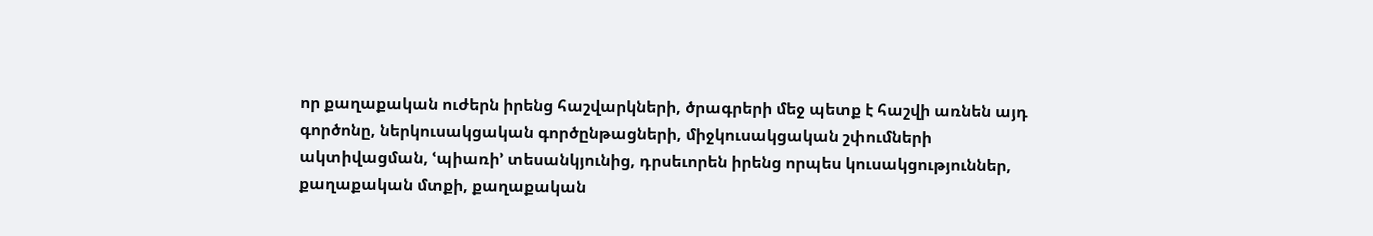որ քաղաքական ուժերն իրենց հաշվարկների, ծրագրերի մեջ պետք է հաշվի առնեն այդ գործոնը, ներկուսակցական գործընթացների, միջկուսակցական շփումների ակտիվացման, ՙպիառի՚ տեսանկյունից, դրսեւորեն իրենց որպես կուսակցություններ, քաղաքական մտքի, քաղաքական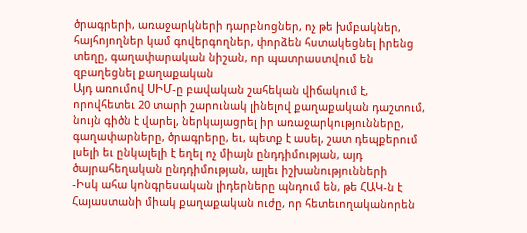ծրագրերի, առաջարկների դարբնոցներ, ոչ թե խմբակներ, հայհոյողներ կամ գովերգողներ, փորձեն հստակեցնել իրենց տեղը, գաղափարական նիշան, որ պատրաստվում են զբաղեցնել քաղաքական
Այդ առումով ՍԻՄ-ը բավական շահեկան վիճակում է, որովհետեւ 20 տարի շարունակ լինելով քաղաքական դաշտում, նույն գիծն է վարել, ներկայացրել իր առաջարկությունները, գաղափարները, ծրագրերը, եւ, պետք է ասել, շատ դեպքերում լսելի եւ ընկալելի է եղել ոչ միայն ընդդիմության, այդ ծայրահեղական ընդդիմության, այլեւ իշխանությունների
-Իսկ ահա կոնգրեսական լիդերները պնդում են, թե ՀԱԿ-ն է Հայաստանի միակ քաղաքական ուժը, որ հետեւողականորեն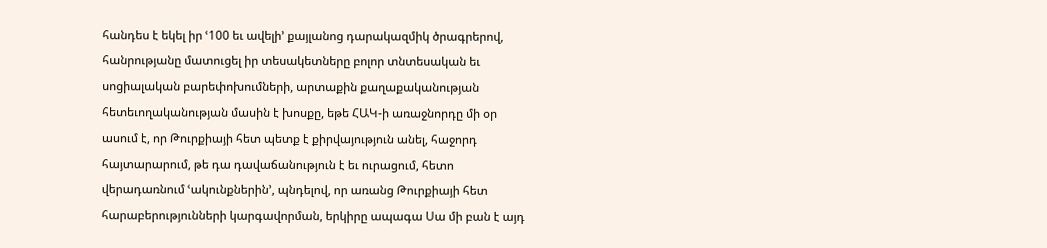հանդես է եկել իր ՙ100 եւ ավելի՚ քայլանոց դարակազմիկ ծրագրերով, հանրությանը մատուցել իր տեսակետները բոլոր տնտեսական եւ սոցիալական բարեփոխումների, արտաքին քաղաքականության
հետեւողականության մասին է խոսքը, եթե ՀԱԿ-ի առաջնորդը մի օր ասում է, որ Թուրքիայի հետ պետք է քիրվայություն անել, հաջորդ հայտարարում, թե դա դավաճանություն է եւ ուրացում, հետո վերադառնում ՙակունքներին՚, պնդելով, որ առանց Թուրքիայի հետ հարաբերությունների կարգավորման, երկիրը ապագա Սա մի բան է այդ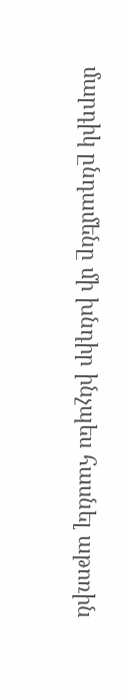մարդիկ ընդամենը մի խնդիր ինչպես հասնել աթոռին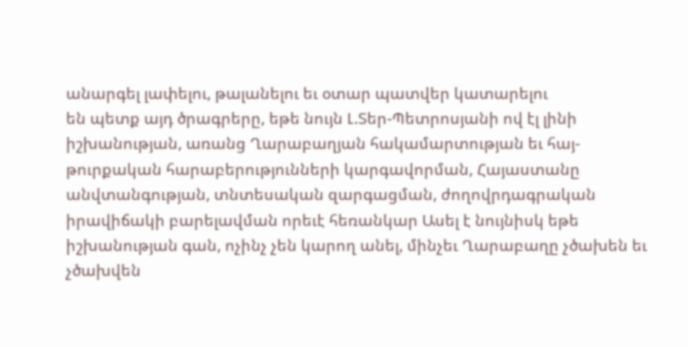անարգել լափելու, թալանելու եւ օտար պատվեր կատարելու
են պետք այդ ծրագրերը, եթե նույն Լ.Տեր-Պետրոսյանի ով էլ լինի իշխանության, առանց Ղարաբաղյան հակամարտության եւ հայ-թուրքական հարաբերությունների կարգավորման, Հայաստանը անվտանգության, տնտեսական զարգացման, ժողովրդագրական իրավիճակի բարելավման որեւէ հեռանկար Ասել է նույնիսկ եթե իշխանության գան, ոչինչ չեն կարող անել, մինչեւ Ղարաբաղը չծախեն եւ չծախվեն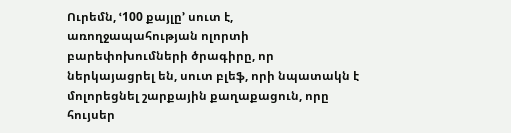Ուրեմն, ՙ100 քայլը՚ սուտ է, առողջապահության ոլորտի բարեփոխումների ծրագիրը, որ ներկայացրել են, սուտ բլեֆ, որի նպատակն է մոլորեցնել շարքային քաղաքացուն, որը հույսեր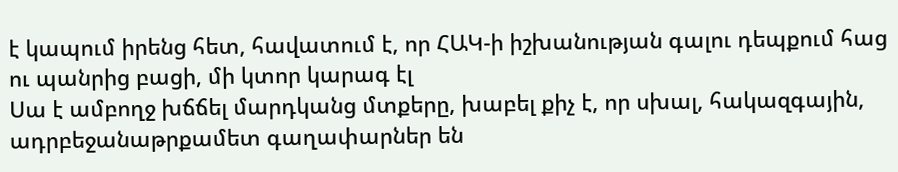է կապում իրենց հետ, հավատում է, որ ՀԱԿ-ի իշխանության գալու դեպքում հաց ու պանրից բացի, մի կտոր կարագ էլ
Սա է ամբողջ խճճել մարդկանց մտքերը, խաբել քիչ է, որ սխալ, հակազգային, ադրբեջանաթրքամետ գաղափարներ են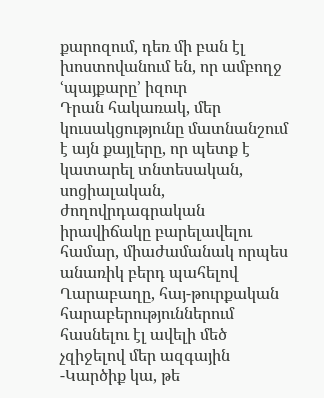քարոզում, դեռ մի բան էլ խոստովանում են, որ ամբողջ ՙպայքարը՚ իզուր
Դրան հակառակ, մեր կուսակցությունը մատնանշում է այն քայլերը, որ պետք է կատարել տնտեսական, սոցիալական, ժողովրդագրական իրավիճակը բարելավելու համար, միաժամանակ որպես անառիկ բերդ պահելով Ղարաբաղը, հայ-թուրքական հարաբերություններում հասնելու էլ ավելի մեծ չզիջելով մեր ազգային
-Կարծիք կա, թե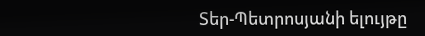Տեր-Պետրոսյանի ելույթը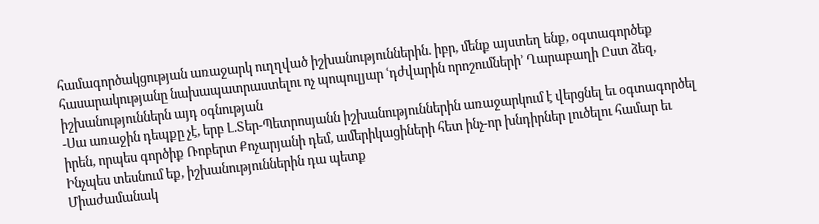համագործակցության առաջարկ ուղղված իշխանություններին. իբր, մենք այստեղ ենք, օգտագործեք հասարակությանը նախապատրաստելու ոչ պոպուլյար ՙդժվարին որոշումների՚ Ղարաբաղի Ըստ ձեզ, իշխանություններն այդ օգնության
-Սա առաջին դեպքը չէ, երբ Լ.Տեր-Պետրոսյանն իշխանություններին առաջարկում է վերցնել եւ օգտագործել իրեն, որպես գործիք Ռոբերտ Քոչարյանի դեմ, ամերիկացիների հետ ինչ-որ խնդիրներ լուծելու համար եւ Ինչպես տեսնում եք, իշխանություններին դա պետք
Միաժամանակ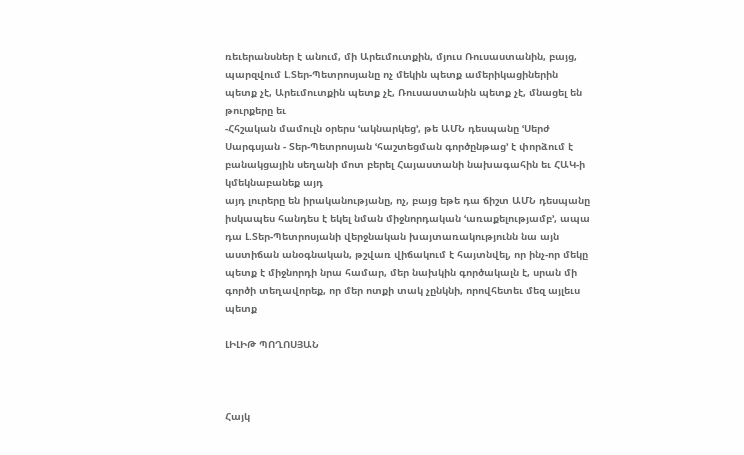ռեւերանսներ է անում, մի Արեւմուտքին, մյուս Ռուսաստանին, բայց, պարզվում Լ.Տեր-Պետրոսյանը ոչ մեկին պետք ամերիկացիներին պետք չէ, Արեւմուտքին պետք չէ, Ռուսաստանին պետք չէ, մնացել են թուրքերը եւ
-Հհշական մամուլն օրերս ՙակնարկեց՚, թե ԱՄՆ դեսպանը ՙՍերժ Սարգսյան - Տեր-Պետրոսյան ՙհաշտեցման գործընթաց՚ է փորձում է բանակցային սեղանի մոտ բերել Հայաստանի նախագահին եւ ՀԱԿ-ի կմեկնաբանեք այդ
այդ լուրերը են իրականությանը, ոչ, բայց եթե դա ճիշտ ԱՄՆ դեսպանը իսկապես հանդես է եկել նման միջնորդական ՙառաքելությամբ՚, ապա դա Լ.Տեր-Պետրոսյանի վերջնական խայտառակությունն նա այն աստիճան անօգնական, թշվառ վիճակում է հայտնվել, որ ինչ-որ մեկը պետք է միջնորդի նրա համար, մեր նախկին գործակալն է, սրան մի գործի տեղավորեք, որ մեր ոտքի տակ չընկնի, որովհետեւ մեզ այլեւս պետք

ԼԻԼԻԹ ՊՈՂՈՍՅԱՆ



Հայկ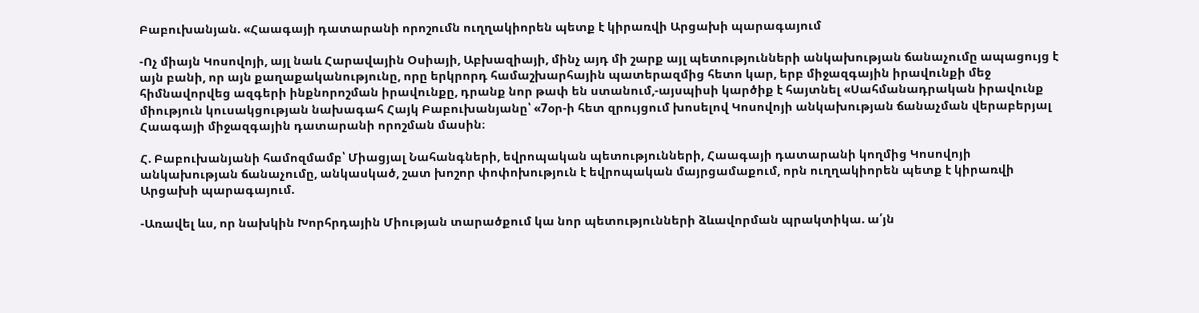Բաբուխանյան. «Հաագայի դատարանի որոշումն ուղղակիորեն պետք է կիրառվի Արցախի պարագայում

-Ոչ միայն Կոսովոյի, այլ նաև Հարավային Օսիայի, Աբխազիայի, մինչ այդ մի շարք այլ պետությունների անկախության ճանաչումը ապացույց է այն բանի, որ այն քաղաքականությունը, որը երկրորդ համաշխարհային պատերազմից հետո կար, երբ միջազգային իրավունքի մեջ հիմնավորվեց ազգերի ինքնորոշման իրավունքը, դրանք նոր թափ են ստանում,-այսպիսի կարծիք է հայտնել «Սահմանադրական իրավունք միություն կուսակցության նախագահ Հայկ Բաբուխանյանը՝ «7օր-ի հետ զրույցում խոսելով Կոսովոյի անկախության ճանաչման վերաբերյալ Հաագայի միջազգային դատարանի որոշման մասին։

Հ. Բաբուխանյանի համոզմամբ՝ Միացյալ Նահանգների, եվրոպական պետությունների, Հաագայի դատարանի կողմից Կոսովոյի անկախության ճանաչումը, անկասկած, շատ խոշոր փոփոխություն է եվրոպական մայրցամաքում, որն ուղղակիորեն պետք է կիրառվի Արցախի պարագայում.

-Առավել ևս, որ նախկին Խորհրդային Միության տարածքում կա նոր պետությունների ձևավորման պրակտիկա. ա՛յն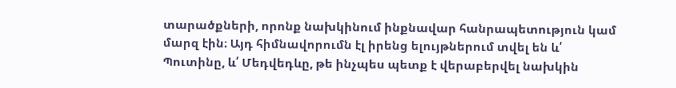տարածքների, որոնք նախկինում ինքնավար հանրապետություն կամ մարզ էին։ Այդ հիմնավորումն էլ իրենց ելույթներում տվել են և՛ Պուտինը, և՛ Մեդվեդևը, թե ինչպես պետք է վերաբերվել նախկին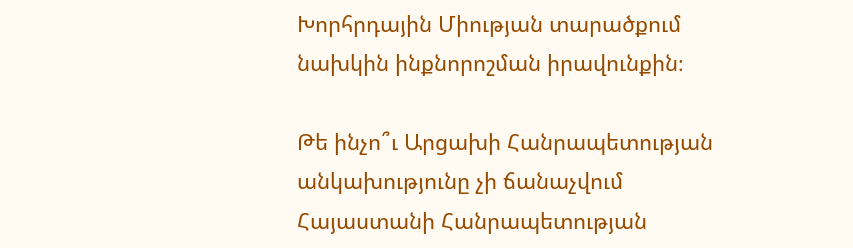Խորհրդային Միության տարածքում նախկին ինքնորոշման իրավունքին։

Թե ինչո՞ւ Արցախի Հանրապետության անկախությունը չի ճանաչվում Հայաստանի Հանրապետության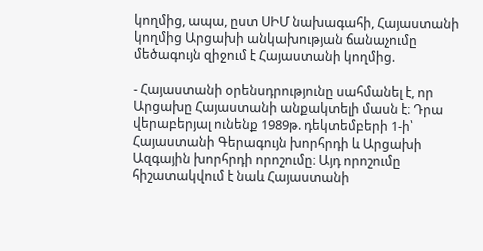կողմից, ապա, ըստ ՍԻՄ նախագահի, Հայաստանի կողմից Արցախի անկախության ճանաչումը մեծագույն զիջում է Հայաստանի կողմից.

- Հայաստանի օրենսդրությունը սահմանել է, որ Արցախը Հայաստանի անքակտելի մասն է։ Դրա վերաբերյալ ունենք 1989թ. դեկտեմբերի 1-ի՝ Հայաստանի Գերագույն խորհրդի և Արցախի Ազգային խորհրդի որոշումը։ Այդ որոշումը հիշատակվում է նաև Հայաստանի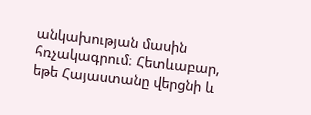անկախության մասին հռչակագրում։ Հետևաբար, եթե Հայաստանը վերցնի և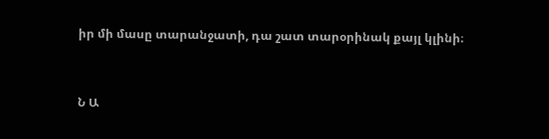իր մի մասը տարանջատի, դա շատ տարօրինակ քայլ կլինի։



Ն Ա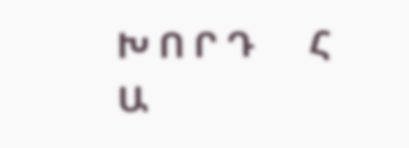Խ Ո Ր Դ      Հ Ա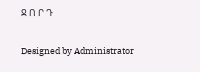Ջ Ո Ր Դ

Designed by Administrator